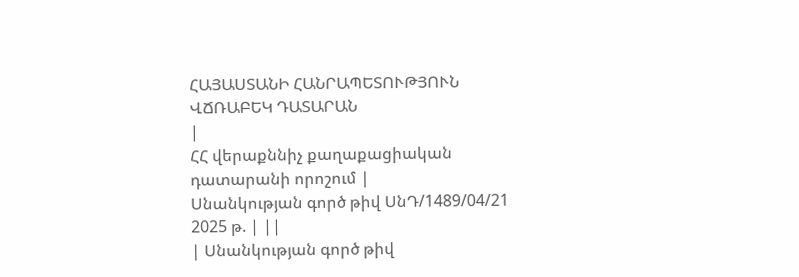ՀԱՅԱՍՏԱՆԻ ՀԱՆՐԱՊԵՏՈՒԹՅՈՒՆ
ՎՃՌԱԲԵԿ ԴԱՏԱՐԱՆ
|
ՀՀ վերաքննիչ քաղաքացիական դատարանի որոշում |
Սնանկության գործ թիվ ՍնԴ/1489/04/21 2025 թ. | ||
| Սնանկության գործ թիվ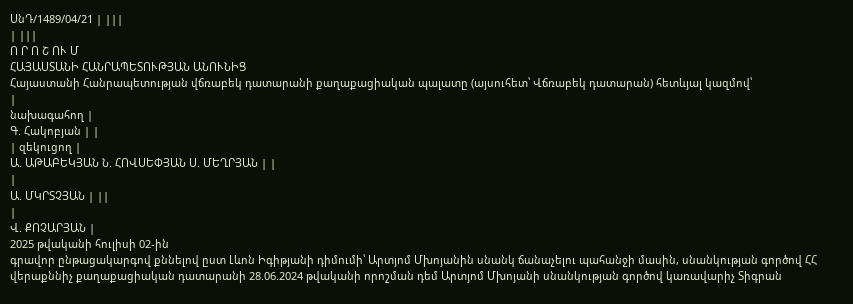ՍնԴ/1489/04/21 | |||
| |||
Ո Ր Ո Շ ՈՒ Մ
ՀԱՅԱՍՏԱՆԻ ՀԱՆՐԱՊԵՏՈՒԹՅԱՆ ԱՆՈՒՆԻՑ
Հայաստանի Հանրապետության վճռաբեկ դատարանի քաղաքացիական պալատը (այսուհետ՝ Վճռաբեկ դատարան) հետևյալ կազմով՝
|
նախագահող |
Գ. Հակոբյան | |
| զեկուցող |
Ա. ԱԹԱԲԵԿՅԱՆ Ն. ՀՈՎՍԵՓՅԱՆ Ս. ՄԵՂՐՅԱՆ | |
|
Ա. ՄԿՐՏՉՅԱՆ | ||
|
Վ. ՔՈՉԱՐՅԱՆ |
2025 թվականի հուլիսի 02-ին
գրավոր ընթացակարգով քննելով ըստ Լևոն Իգիթյանի դիմումի՝ Արտյոմ Մխոյանին սնանկ ճանաչելու պահանջի մասին, սնանկության գործով ՀՀ վերաքննիչ քաղաքացիական դատարանի 28.06.2024 թվականի որոշման դեմ Արտյոմ Մխոյանի սնանկության գործով կառավարիչ Տիգրան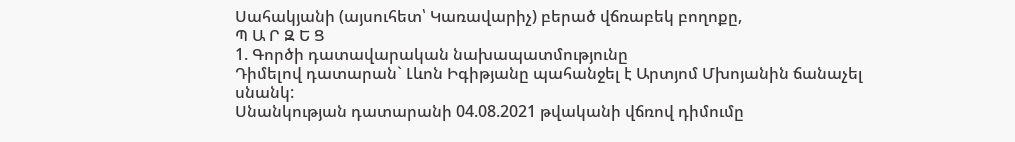Սահակյանի (այսուհետ՝ Կառավարիչ) բերած վճռաբեկ բողոքը,
Պ Ա Ր Զ Ե Ց
1. Գործի դատավարական նախապատմությունը
Դիմելով դատարան` Լևոն Իգիթյանը պահանջել է Արտյոմ Մխոյանին ճանաչել սնանկ:
Սնանկության դատարանի 04.08.2021 թվականի վճռով դիմումը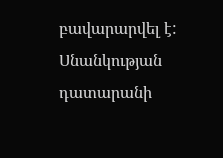բավարարվել է:
Սնանկության դատարանի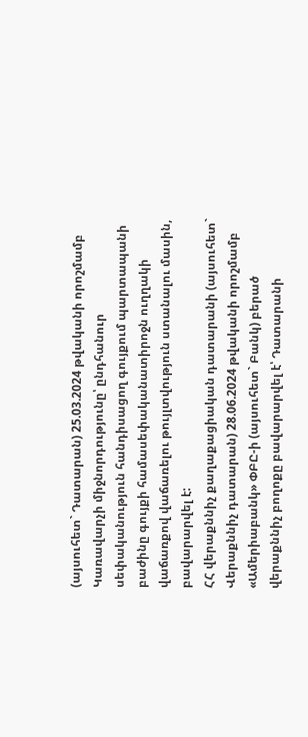(այսուհետ` Դատարան) 25.03.2024 թվականի որոշմամբ Կառավարչի միջնորդությունը՝ ընդհանուր սեփականություն հանդիսացող գույքում պարտապանի բաժինը գույքի համասեփականատիրոջն ուղղակի վաճառքով վաճառելու թույլտվություն ստանալու մասին, բավարարվել է:
ՀՀ վերաքննիչ քաղաքացիական դատարանի (այսուհետ` Վերաքննիչ դատարան) 28.06.2024 թվականի որոշմամբ «Ամերիաբանկ» ՓԲԸ-ի (այսուհետ` Բանկ) բերած վերաքննիչ բողոքը բավարարվել է՝ Դատարանի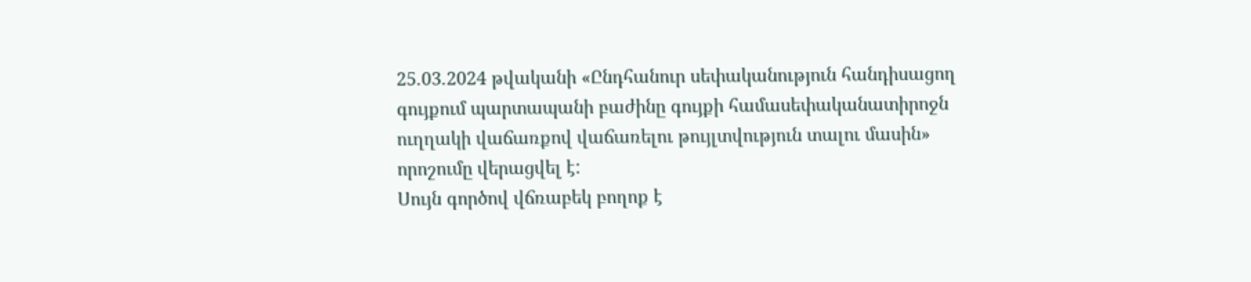25.03.2024 թվականի «Ընդհանուր սեփականություն հանդիսացող գույքում պարտապանի բաժինը գույքի համասեփականատիրոջն ուղղակի վաճառքով վաճառելու թույլտվություն տալու մասին» որոշումը վերացվել է:
Սույն գործով վճռաբեկ բողոք է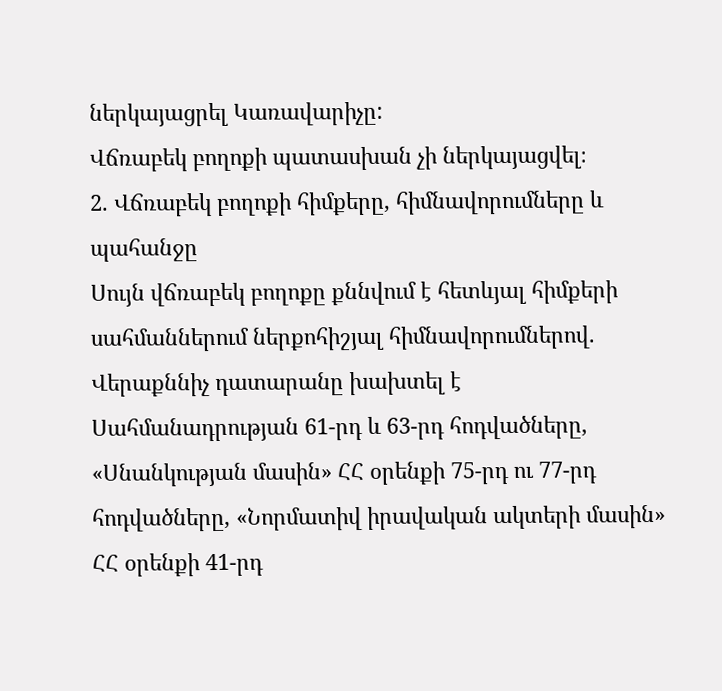ներկայացրել Կառավարիչը:
Վճռաբեկ բողոքի պատասխան չի ներկայացվել։
2. Վճռաբեկ բողոքի հիմքերը, հիմնավորումները և պահանջը
Սույն վճռաբեկ բողոքը քննվում է հետևյալ հիմքերի սահմաններում ներքոհիշյալ հիմնավորումներով.
Վերաքննիչ դատարանը խախտել է Սահմանադրության 61-րդ և 63-րդ հոդվածները, «Սնանկության մասին» ՀՀ օրենքի 75-րդ ու 77-րդ հոդվածները, «Նորմատիվ իրավական ակտերի մասին» ՀՀ օրենքի 41-րդ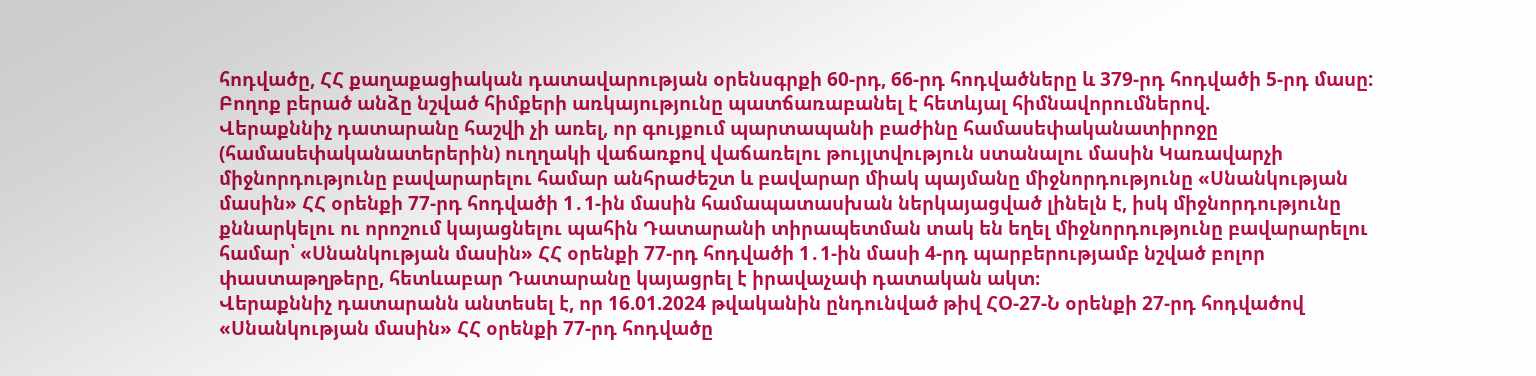հոդվածը, ՀՀ քաղաքացիական դատավարության օրենսգրքի 60-րդ, 66-րդ հոդվածները և 379-րդ հոդվածի 5-րդ մասը:
Բողոք բերած անձը նշված հիմքերի առկայությունը պատճառաբանել է հետևյալ հիմնավորումներով.
Վերաքննիչ դատարանը հաշվի չի առել, որ գույքում պարտապանի բաժինը համասեփականատիրոջը (համասեփականատերերին) ուղղակի վաճառքով վաճառելու թույլտվություն ստանալու մասին Կառավարչի միջնորդությունը բավարարելու համար անհրաժեշտ և բավարար միակ պայմանը միջնորդությունը «Սնանկության մասին» ՀՀ օրենքի 77-րդ հոդվածի 1․1-ին մասին համապատասխան ներկայացված լինելն է, իսկ միջնորդությունը քննարկելու ու որոշում կայացնելու պահին Դատարանի տիրապետման տակ են եղել միջնորդությունը բավարարելու համար՝ «Սնանկության մասին» ՀՀ օրենքի 77-րդ հոդվածի 1․1-ին մասի 4-րդ պարբերությամբ նշված բոլոր փաստաթղթերը, հետևաբար Դատարանը կայացրել է իրավաչափ դատական ակտ։
Վերաքննիչ դատարանն անտեսել է, որ 16.01.2024 թվականին ընդունված թիվ ՀՕ-27-Ն օրենքի 27-րդ հոդվածով «Սնանկության մասին» ՀՀ օրենքի 77-րդ հոդվածը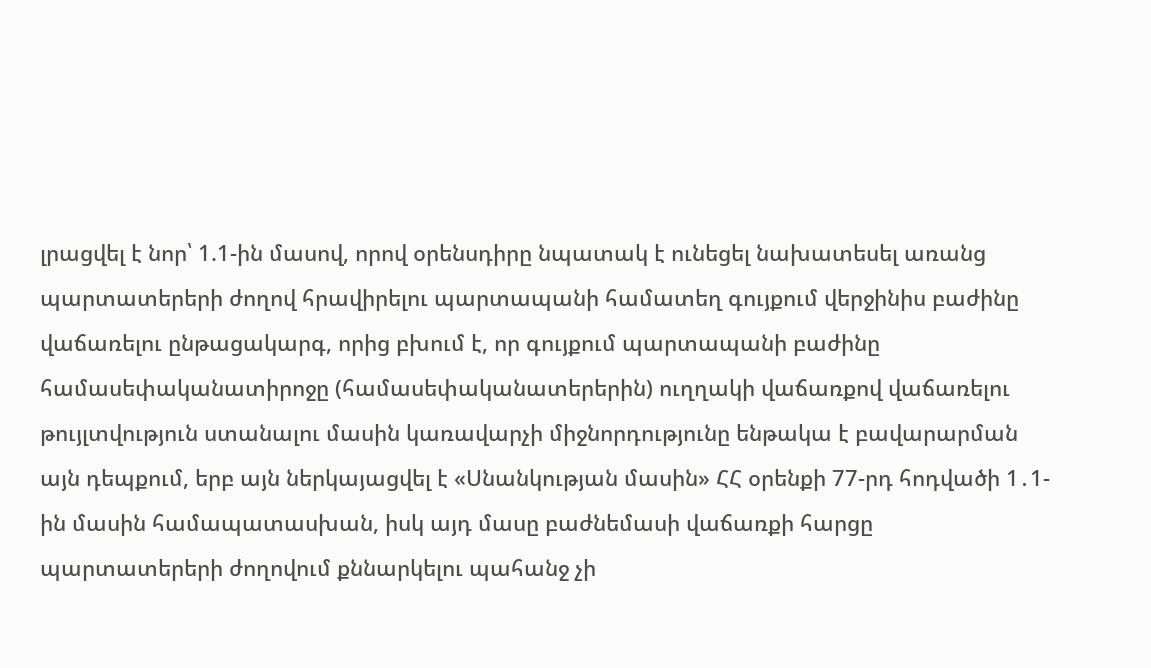լրացվել է նոր՝ 1.1-ին մասով, որով օրենսդիրը նպատակ է ունեցել նախատեսել առանց պարտատերերի ժողով հրավիրելու պարտապանի համատեղ գույքում վերջինիս բաժինը վաճառելու ընթացակարգ, որից բխում է, որ գույքում պարտապանի բաժինը համասեփականատիրոջը (համասեփականատերերին) ուղղակի վաճառքով վաճառելու թույլտվություն ստանալու մասին կառավարչի միջնորդությունը ենթակա է բավարարման այն դեպքում, երբ այն ներկայացվել է «Սնանկության մասին» ՀՀ օրենքի 77-րդ հոդվածի 1․1-ին մասին համապատասխան, իսկ այդ մասը բաժնեմասի վաճառքի հարցը պարտատերերի ժողովում քննարկելու պահանջ չի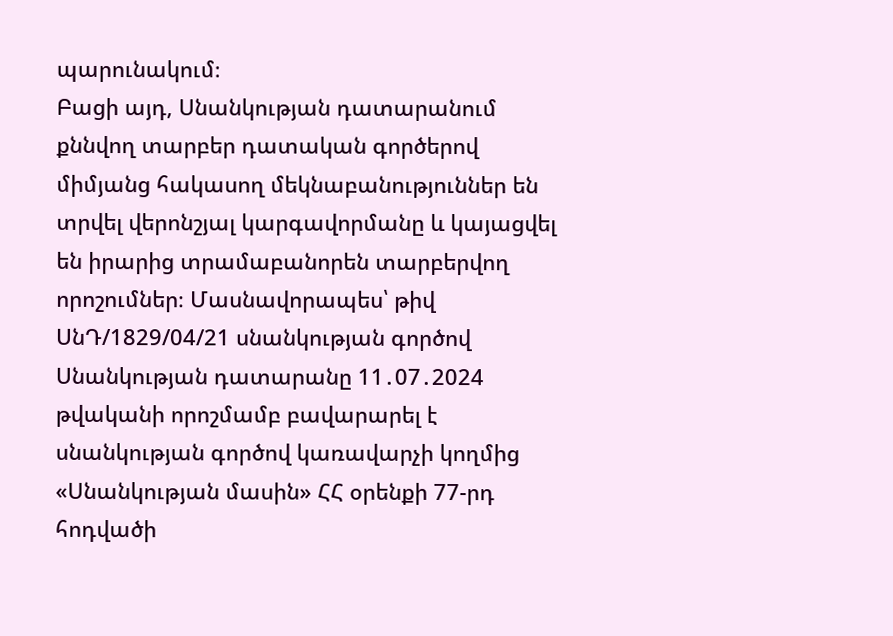պարունակում։
Բացի այդ, Սնանկության դատարանում քննվող տարբեր դատական գործերով միմյանց հակասող մեկնաբանություններ են տրվել վերոնշյալ կարգավորմանը և կայացվել են իրարից տրամաբանորեն տարբերվող որոշումներ։ Մասնավորապես՝ թիվ ՍնԴ/1829/04/21 սնանկության գործով Սնանկության դատարանը 11․07․2024 թվականի որոշմամբ բավարարել է սնանկության գործով կառավարչի կողմից «Սնանկության մասին» ՀՀ օրենքի 77-րդ հոդվածի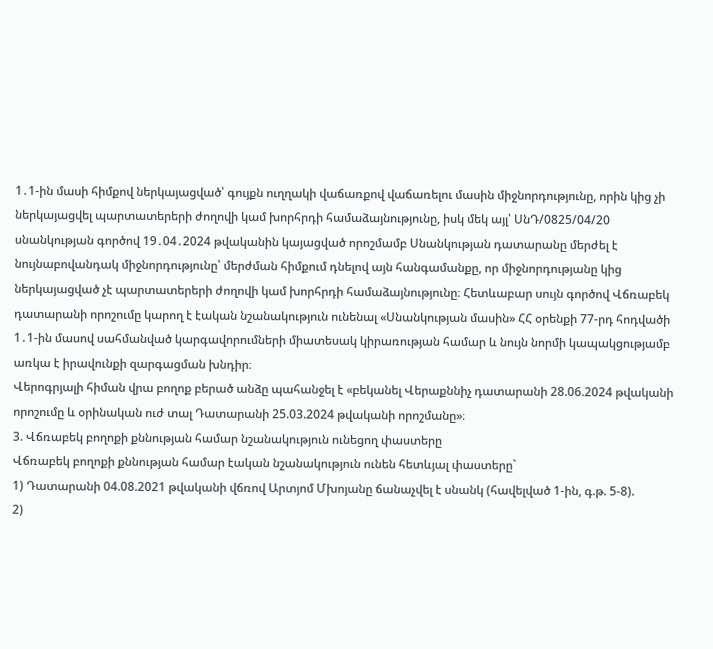1․1-ին մասի հիմքով ներկայացված՝ գույքն ուղղակի վաճառքով վաճառելու մասին միջնորդությունը, որին կից չի ներկայացվել պարտատերերի ժողովի կամ խորհրդի համաձայնությունը, իսկ մեկ այլ՝ ՍնԴ/0825/04/20 սնանկության գործով 19․04․2024 թվականին կայացված որոշմամբ Սնանկության դատարանը մերժել է նույնաբովանդակ միջնորդությունը՝ մերժման հիմքում դնելով այն հանգամանքը, որ միջնորդությանը կից ներկայացված չէ պարտատերերի ժողովի կամ խորհրդի համաձայնությունը։ Հետևաբար սույն գործով Վճռաբեկ դատարանի որոշումը կարող է էական նշանակություն ունենալ «Սնանկության մասին» ՀՀ օրենքի 77-րդ հոդվածի 1․1-ին մասով սահմանված կարգավորումների միատեսակ կիրառության համար և նույն նորմի կապակցությամբ առկա է իրավունքի զարգացման խնդիր։
Վերոգրյալի հիման վրա բողոք բերած անձը պահանջել է «բեկանել Վերաքննիչ դատարանի 28.06.2024 թվականի որոշումը և օրինական ուժ տալ Դատարանի 25.03.2024 թվականի որոշմանը»։
3. Վճռաբեկ բողոքի քննության համար նշանակություն ունեցող փաստերը
Վճռաբեկ բողոքի քննության համար էական նշանակություն ունեն հետևյալ փաստերը`
1) Դատարանի 04.08.2021 թվականի վճռով Արտյոմ Մխոյանը ճանաչվել է սնանկ (հավելված 1-ին, գ.թ. 5-8).
2)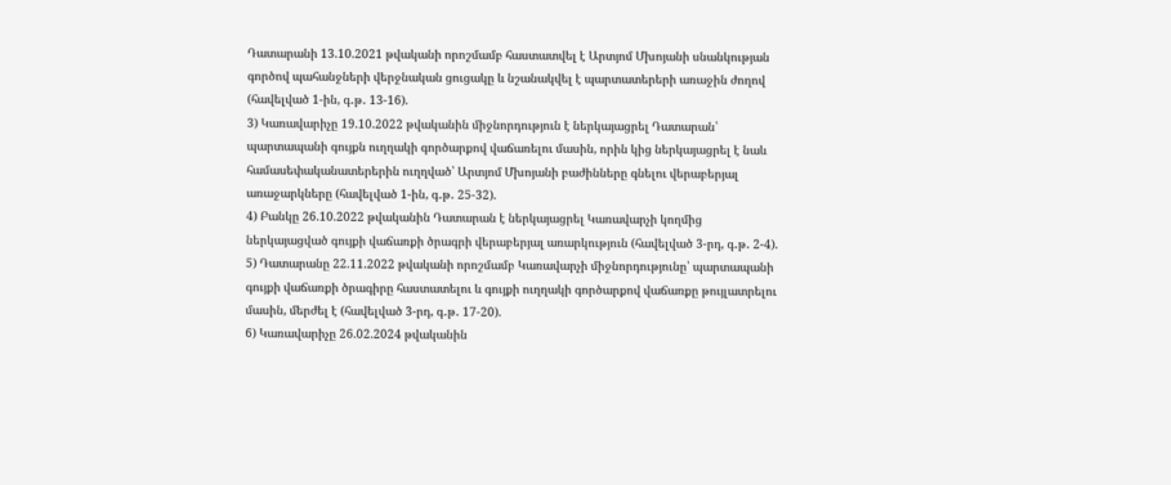Դատարանի 13.10.2021 թվականի որոշմամբ հաստատվել է Արտյոմ Մխոյանի սնանկության գործով պահանջների վերջնական ցուցակը և նշանակվել է պարտատերերի առաջին ժողով (հավելված 1-ին, գ․թ․ 13-16).
3) Կառավարիչը 19.10.2022 թվականին միջնորդություն է ներկայացրել Դատարան՝ պարտապանի գույքն ուղղակի գործարքով վաճառելու մասին, որին կից ներկայացրել է նաև համասեփականատերերին ուղղված՝ Արտյոմ Մխոյանի բաժինները գնելու վերաբերյալ առաջարկները (հավելված 1-ին, գ․թ․ 25-32).
4) Բանկը 26.10.2022 թվականին Դատարան է ներկայացրել Կառավարչի կողմից ներկայացված գույքի վաճառքի ծրագրի վերաբերյալ առարկություն (հավելված 3-րդ, գ․թ․ 2-4).
5) Դատարանը 22.11.2022 թվականի որոշմամբ Կառավարչի միջնորդությունը՝ պարտապանի գույքի վաճառքի ծրագիրը հաստատելու և գույքի ուղղակի գործարքով վաճառքը թույլատրելու մասին, մերժել է (հավելված 3-րդ, գ․թ․ 17-20).
6) Կառավարիչը 26.02.2024 թվականին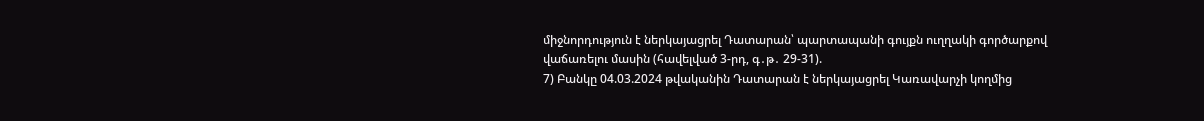միջնորդություն է ներկայացրել Դատարան՝ պարտապանի գույքն ուղղակի գործարքով վաճառելու մասին (հավելված 3-րդ, գ․թ․ 29-31).
7) Բանկը 04.03.2024 թվականին Դատարան է ներկայացրել Կառավարչի կողմից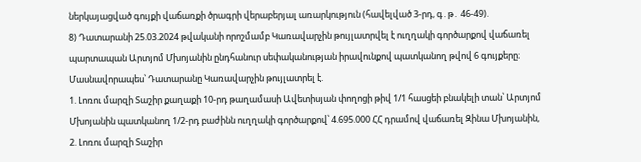ներկայացված գույքի վաճառքի ծրագրի վերաբերյալ առարկություն (հավելված 3-րդ, գ․թ․ 46-49).
8) Դատարանի 25.03.2024 թվականի որոշմամբ Կառավարչին թույլատրվել է ուղղակի գործարքով վաճառել պարտապան Արտյոմ Մխոյանին ընդհանուր սեփականության իրավունքով պատկանող թվով 6 գույքերը։ Մասնավորապես՝ Դատարանը Կառավարչին թույլատրել է.
1. Լոռու մարզի Տաշիր քաղաքի 10-րդ թաղամասի Ավետիսյան փողոցի թիվ 1/1 հասցեի բնակելի տան՝ Արտյոմ Մխոյանին պատկանող 1/2-րդ բաժինն ուղղակի գործարքով՝ 4.695.000 ՀՀ դրամով վաճառել Զինա Մխոյանին,
2. Լոռու մարզի Տաշիր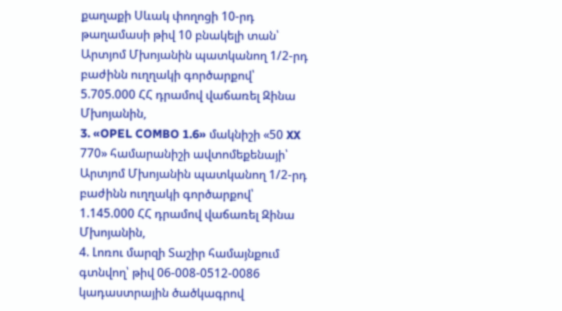քաղաքի Սևակ փողոցի 10-րդ թաղամասի թիվ 10 բնակելի տան՝ Արտյոմ Մխոյանին պատկանող 1/2-րդ բաժինն ուղղակի գործարքով՝ 5.705.000 ՀՀ դրամով վաճառել Զինա Մխոյանին,
3. «OPEL COMBO 1.6» մակնիշի «50 XX 770» համարանիշի ավտոմեքենայի՝ Արտյոմ Մխոյանին պատկանող 1/2-րդ բաժինն ուղղակի գործարքով՝ 1.145.000 ՀՀ դրամով վաճառել Զինա Մխոյանին,
4. Լոռու մարզի Տաշիր համայնքում գտնվող՝ թիվ 06-008-0512-0086 կադաստրային ծածկագրով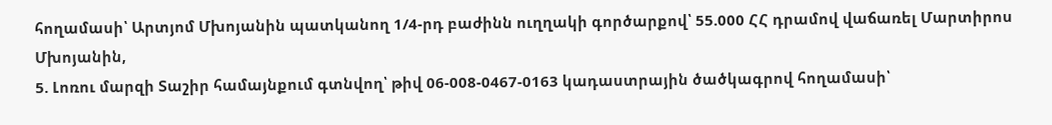հողամասի՝ Արտյոմ Մխոյանին պատկանող 1/4-րդ բաժինն ուղղակի գործարքով՝ 55.000 ՀՀ դրամով վաճառել Մարտիրոս Մխոյանին,
5. Լոռու մարզի Տաշիր համայնքում գտնվող՝ թիվ 06-008-0467-0163 կադաստրային ծածկագրով հողամասի՝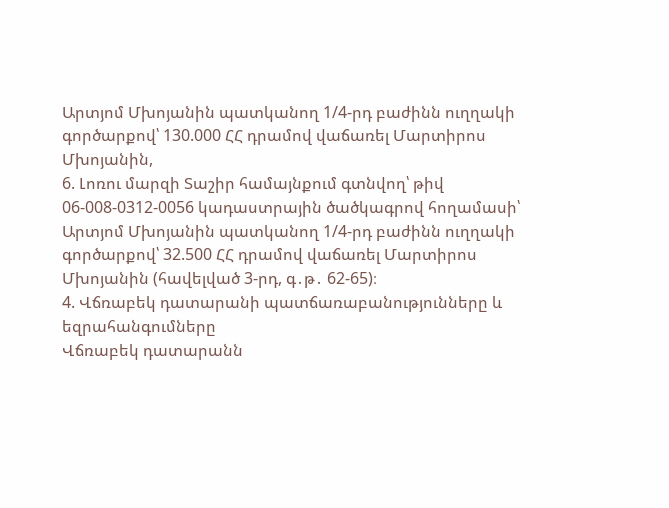Արտյոմ Մխոյանին պատկանող 1/4-րդ բաժինն ուղղակի գործարքով՝ 130.000 ՀՀ դրամով վաճառել Մարտիրոս Մխոյանին,
6. Լոռու մարզի Տաշիր համայնքում գտնվող՝ թիվ 06-008-0312-0056 կադաստրային ծածկագրով հողամասի՝ Արտյոմ Մխոյանին պատկանող 1/4-րդ բաժինն ուղղակի գործարքով՝ 32.500 ՀՀ դրամով վաճառել Մարտիրոս Մխոյանին (հավելված 3-րդ, գ․թ․ 62-65)։
4. Վճռաբեկ դատարանի պատճառաբանությունները և եզրահանգումները
Վճռաբեկ դատարանն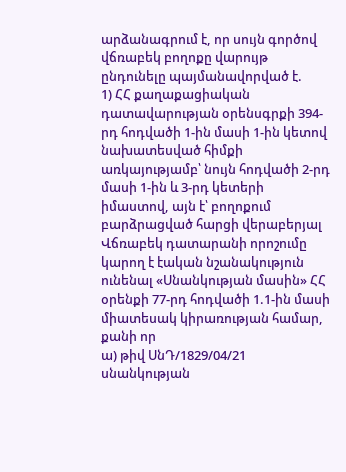արձանագրում է, որ սույն գործով վճռաբեկ բողոքը վարույթ ընդունելը պայմանավորված է.
1) ՀՀ քաղաքացիական դատավարության օրենսգրքի 394-րդ հոդվածի 1-ին մասի 1-ին կետով նախատեսված հիմքի առկայությամբ՝ նույն հոդվածի 2-րդ մասի 1-ին և 3-րդ կետերի իմաստով, այն է՝ բողոքում բարձրացված հարցի վերաբերյալ Վճռաբեկ դատարանի որոշումը կարող է էական նշանակություն ունենալ «Սնանկության մասին» ՀՀ օրենքի 77-րդ հոդվածի 1.1-ին մասի միատեսակ կիրառության համար, քանի որ
ա) թիվ ՍնԴ/1829/04/21 սնանկության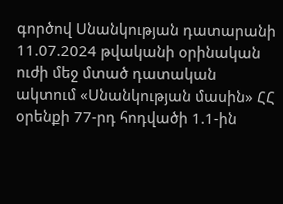գործով Սնանկության դատարանի 11.07.2024 թվականի օրինական ուժի մեջ մտած դատական ակտում «Սնանկության մասին» ՀՀ օրենքի 77-րդ հոդվածի 1.1-ին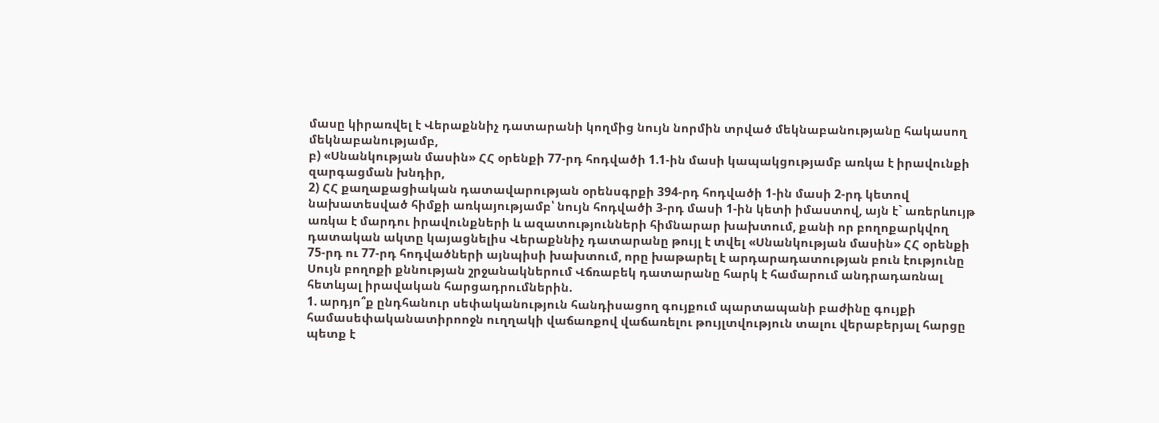մասը կիրառվել է Վերաքննիչ դատարանի կողմից նույն նորմին տրված մեկնաբանությանը հակասող մեկնաբանությամբ,
բ) «Սնանկության մասին» ՀՀ օրենքի 77-րդ հոդվածի 1.1-ին մասի կապակցությամբ առկա է իրավունքի զարգացման խնդիր,
2) ՀՀ քաղաքացիական դատավարության օրենսգրքի 394-րդ հոդվածի 1-ին մասի 2-րդ կետով նախատեսված հիմքի առկայությամբ՝ նույն հոդվածի 3-րդ մասի 1-ին կետի իմաստով, այն է` առերևույթ առկա է մարդու իրավունքների և ազատությունների հիմնարար խախտում, քանի որ բողոքարկվող դատական ակտը կայացնելիս Վերաքննիչ դատարանը թույլ է տվել «Սնանկության մասին» ՀՀ օրենքի 75-րդ ու 77-րդ հոդվածների այնպիսի խախտում, որը խաթարել է արդարադատության բուն էությունը
Սույն բողոքի քննության շրջանակներում Վճռաբեկ դատարանը հարկ է համարում անդրադառնալ հետևյալ իրավական հարցադրումներին.
1. արդյո՞ք ընդհանուր սեփականություն հանդիսացող գույքում պարտապանի բաժինը գույքի համասեփականատիրոոջն ուղղակի վաճառքով վաճառելու թույլտվություն տալու վերաբերյալ հարցը պետք է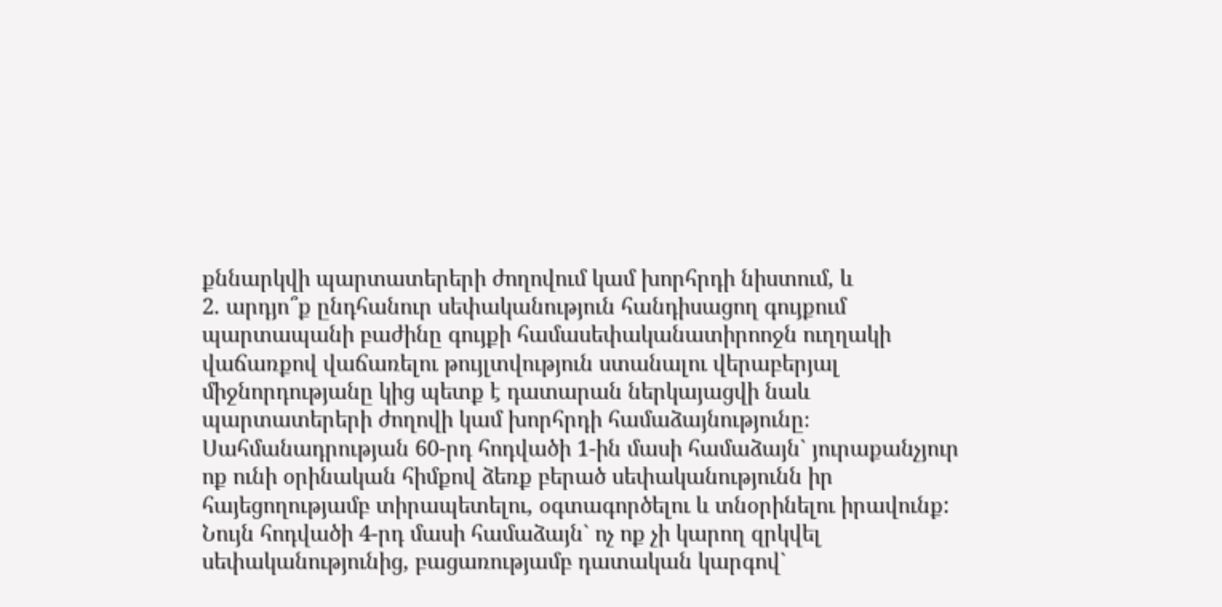քննարկվի պարտատերերի ժողովում կամ խորհրդի նիստում, և
2. արդյո՞ք ընդհանուր սեփականություն հանդիսացող գույքում պարտապանի բաժինը գույքի համասեփականատիրոոջն ուղղակի վաճառքով վաճառելու թույլտվություն ստանալու վերաբերյալ միջնորդությանը կից պետք է դատարան ներկայացվի նաև պարտատերերի ժողովի կամ խորհրդի համաձայնությունը։
Սահմանադրության 60-րդ հոդվածի 1-ին մասի համաձայն` յուրաքանչյուր ոք ունի օրինական հիմքով ձեռք բերած սեփականությունն իր հայեցողությամբ տիրապետելու, օգտագործելու և տնօրինելու իրավունք:
Նույն հոդվածի 4-րդ մասի համաձայն` ոչ ոք չի կարող զրկվել սեփականությունից, բացառությամբ դատական կարգով`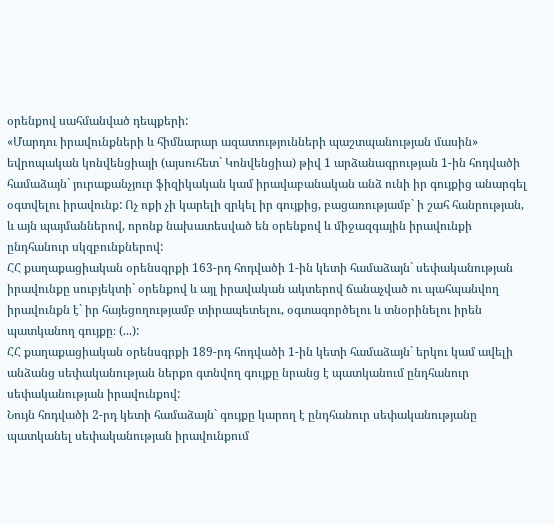օրենքով սահմանված դեպքերի:
«Մարդու իրավունքների և հիմնարար ազատությունների պաշտպանության մասին» եվրոպական կոնվենցիայի (այսուհետ` Կոնվենցիա) թիվ 1 արձանագրության 1-ին հոդվածի համաձայն` յուրաքանչյուր ֆիզիկական կամ իրավաբանական անձ ունի իր գույքից անարգել օգտվելու իրավունք: Ոչ ոքի չի կարելի զրկել իր գույքից, բացառությամբ` ի շահ հանրության, և այն պայմաններով, որոնք նախատեսված են օրենքով և միջազգային իրավունքի ընդհանուր սկզբունքներով:
ՀՀ քաղաքացիական օրենսգրքի 163-րդ հոդվածի 1-ին կետի համաձայն` սեփականության իրավունքը սուբյեկտի` օրենքով և այլ իրավական ակտերով ճանաչված ու պահպանվող իրավունքն է` իր հայեցողությամբ տիրապետելու, օգտագործելու և տնօրինելու իրեն պատկանող գույքը։ (...):
ՀՀ քաղաքացիական օրենսգրքի 189-րդ հոդվածի 1-ին կետի համաձայն` երկու կամ ավելի անձանց սեփականության ներքո գտնվող գույքը նրանց է պատկանում ընդհանուր սեփականության իրավունքով:
Նույն հոդվածի 2-րդ կետի համաձայն` գույքը կարող է ընդհանուր սեփականությանը պատկանել սեփականության իրավունքում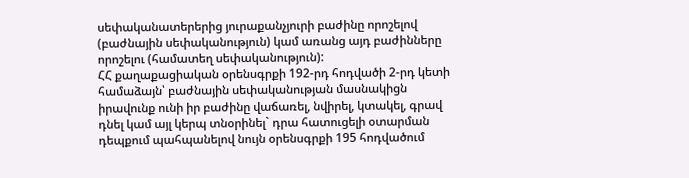սեփականատերերից յուրաքանչյուրի բաժինը որոշելով (բաժնային սեփականություն) կամ առանց այդ բաժինները որոշելու (համատեղ սեփականություն):
ՀՀ քաղաքացիական օրենսգրքի 192-րդ հոդվածի 2-րդ կետի համաձայն՝ բաժնային սեփականության մասնակիցն իրավունք ունի իր բաժինը վաճառել, նվիրել, կտակել, գրավ դնել կամ այլ կերպ տնօրինել` դրա հատուցելի օտարման դեպքում պահպանելով նույն օրենսգրքի 195 հոդվածում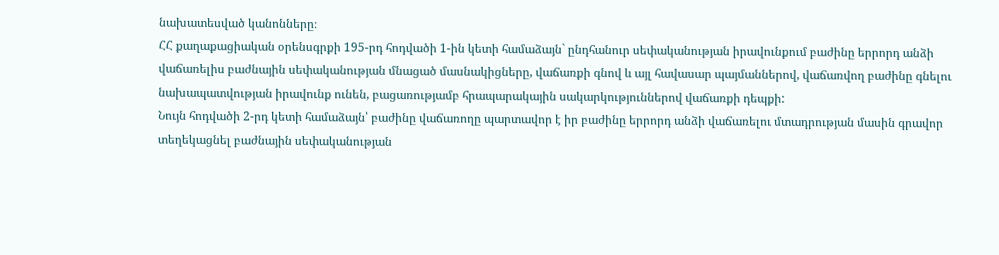նախատեսված կանոնները։
ՀՀ քաղաքացիական օրենսգրքի 195-րդ հոդվածի 1-ին կետի համաձայն` ընդհանուր սեփականության իրավունքում բաժինը երրորդ անձի վաճառելիս բաժնային սեփականության մնացած մասնակիցները, վաճառքի գնով և այլ հավասար պայմաններով, վաճառվող բաժինը գնելու նախապատվության իրավունք ունեն, բացառությամբ հրապարակային սակարկություններով վաճառքի դեպքի:
Նույն հոդվածի 2-րդ կետի համաձայն՝ բաժինը վաճառողը պարտավոր է իր բաժինը երրորդ անձի վաճառելու մտադրության մասին գրավոր տեղեկացնել բաժնային սեփականության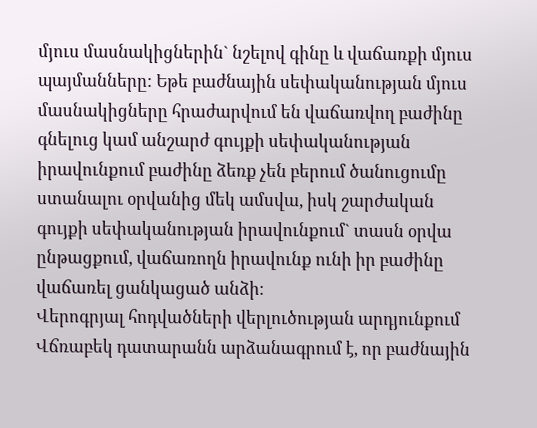մյուս մասնակիցներին` նշելով գինը և վաճառքի մյուս պայմանները: Եթե բաժնային սեփականության մյուս մասնակիցները հրաժարվում են վաճառվող բաժինը գնելուց կամ անշարժ գույքի սեփականության իրավունքում բաժինը ձեռք չեն բերում ծանուցումը ստանալու օրվանից մեկ ամսվա, իսկ շարժական գույքի սեփականության իրավունքում` տասն օրվա ընթացքում, վաճառողն իրավունք ունի իր բաժինը վաճառել ցանկացած անձի։
Վերոգրյալ հոդվածների վերլուծության արդյունքում Վճռաբեկ դատարանն արձանագրում է, որ բաժնային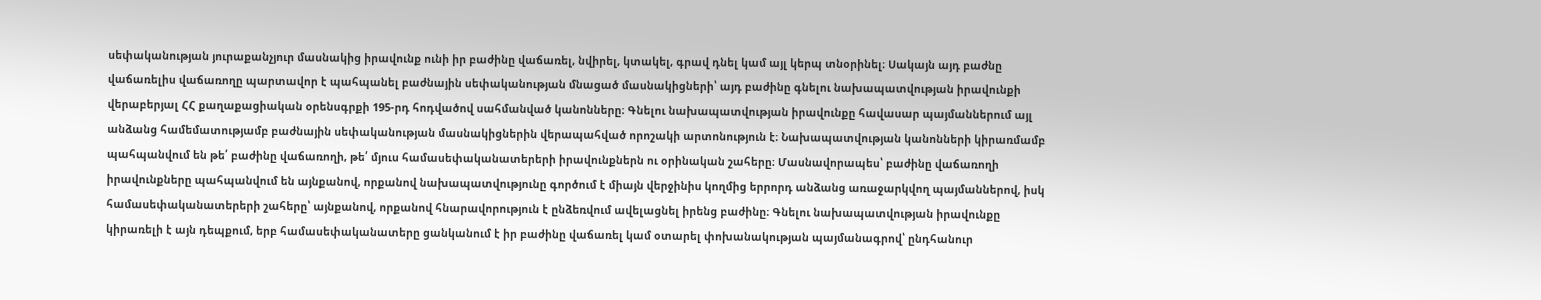սեփականության յուրաքանչյուր մասնակից իրավունք ունի իր բաժինը վաճառել, նվիրել, կտակել, գրավ դնել կամ այլ կերպ տնօրինել։ Սակայն այդ բաժնը վաճառելիս վաճառողը պարտավոր է պահպանել բաժնային սեփականության մնացած մասնակիցների՝ այդ բաժինը գնելու նախապատվության իրավունքի վերաբերյալ ՀՀ քաղաքացիական օրենսգրքի 195-րդ հոդվածով սահմանված կանոնները։ Գնելու նախապատվության իրավունքը հավասար պայմաններում այլ անձանց համեմատությամբ բաժնային սեփականության մասնակիցներին վերապահված որոշակի արտոնություն է։ Նախապատվության կանոնների կիրառմամբ պահպանվում են թե՛ բաժինը վաճառողի, թե՛ մյուս համասեփականատերերի իրավունքներն ու օրինական շահերը։ Մասնավորապես՝ բաժինը վաճառողի իրավունքները պահպանվում են այնքանով, որքանով նախապատվությունը գործում է միայն վերջինիս կողմից երրորդ անձանց առաջարկվող պայմաններով, իսկ համասեփականատերերի շահերը՝ այնքանով, որքանով հնարավորություն է ընձեռվում ավելացնել իրենց բաժինը։ Գնելու նախապատվության իրավունքը կիրառելի է այն դեպքում, երբ համասեփականատերը ցանկանում է իր բաժինը վաճառել կամ օտարել փոխանակության պայմանագրով՝ ընդհանուր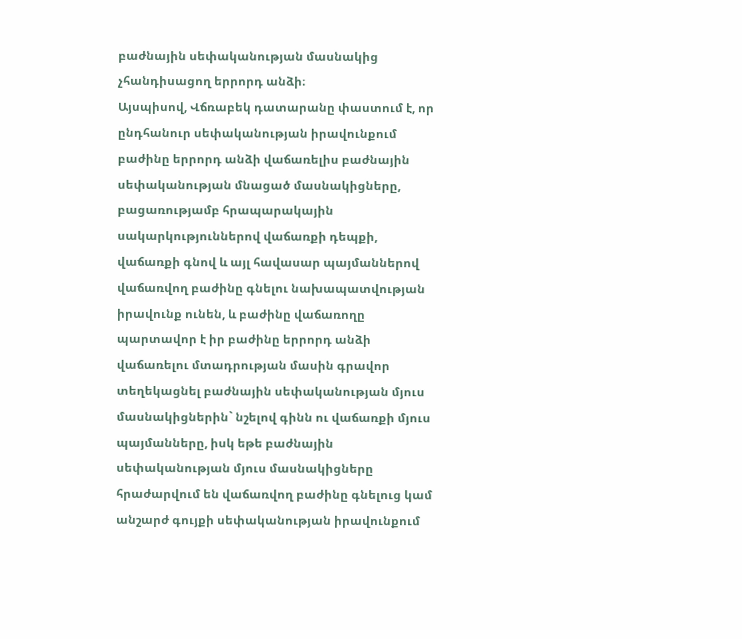բաժնային սեփականության մասնակից չհանդիսացող երրորդ անձի։
Այսպիսով, Վճռաբեկ դատարանը փաստում է, որ ընդհանուր սեփականության իրավունքում բաժինը երրորդ անձի վաճառելիս բաժնային սեփականության մնացած մասնակիցները, բացառությամբ հրապարակային սակարկություններով վաճառքի դեպքի, վաճառքի գնով և այլ հավասար պայմաններով վաճառվող բաժինը գնելու նախապատվության իրավունք ունեն, և բաժինը վաճառողը պարտավոր է իր բաժինը երրորդ անձի վաճառելու մտադրության մասին գրավոր տեղեկացնել բաժնային սեփականության մյուս մասնակիցներին` նշելով գինն ու վաճառքի մյուս պայմանները, իսկ եթե բաժնային սեփականության մյուս մասնակիցները հրաժարվում են վաճառվող բաժինը գնելուց կամ անշարժ գույքի սեփականության իրավունքում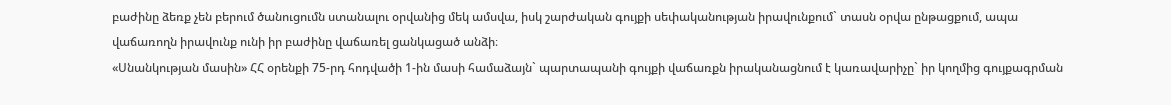բաժինը ձեռք չեն բերում ծանուցումն ստանալու օրվանից մեկ ամսվա, իսկ շարժական գույքի սեփականության իրավունքում` տասն օրվա ընթացքում, ապա վաճառողն իրավունք ունի իր բաժինը վաճառել ցանկացած անձի։
«Սնանկության մասին» ՀՀ օրենքի 75-րդ հոդվածի 1-ին մասի համաձայն` պարտապանի գույքի վաճառքն իրականացնում է կառավարիչը` իր կողմից գույքագրման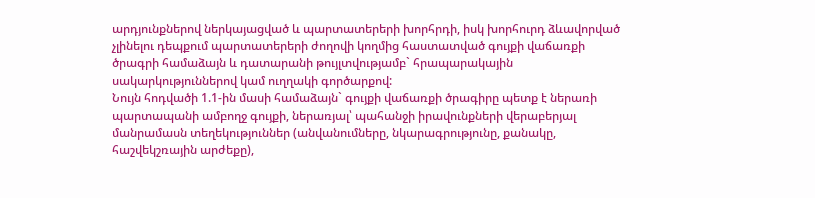արդյունքներով ներկայացված և պարտատերերի խորհրդի, իսկ խորհուրդ ձևավորված չլինելու դեպքում պարտատերերի ժողովի կողմից հաստատված գույքի վաճառքի ծրագրի համաձայն և դատարանի թույլտվությամբ` հրապարակային սակարկություններով կամ ուղղակի գործարքով:
Նույն հոդվածի 1.1-ին մասի համաձայն` գույքի վաճառքի ծրագիրը պետք է ներառի պարտապանի ամբողջ գույքի, ներառյալ՝ պահանջի իրավունքների վերաբերյալ մանրամասն տեղեկություններ (անվանումները, նկարագրությունը, քանակը, հաշվեկշռային արժեքը),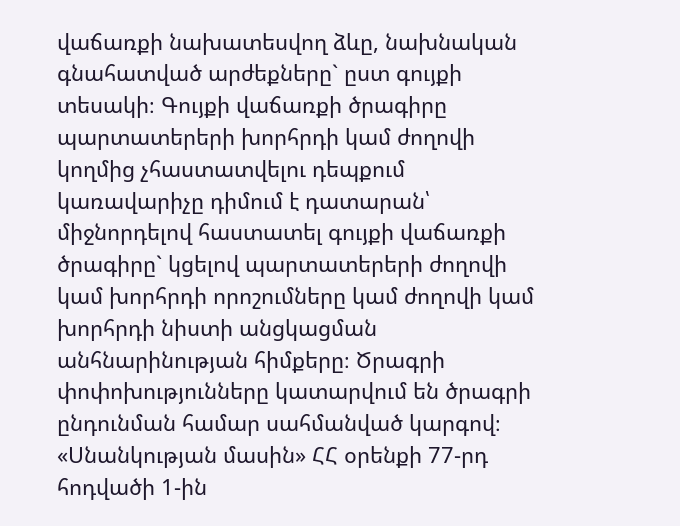վաճառքի նախատեսվող ձևը, նախնական գնահատված արժեքները` ըստ գույքի տեսակի։ Գույքի վաճառքի ծրագիրը պարտատերերի խորհրդի կամ ժողովի կողմից չհաստատվելու դեպքում կառավարիչը դիմում է դատարան՝ միջնորդելով հաստատել գույքի վաճառքի ծրագիրը` կցելով պարտատերերի ժողովի կամ խորհրդի որոշումները կամ ժողովի կամ խորհրդի նիստի անցկացման անհնարինության հիմքերը։ Ծրագրի փոփոխությունները կատարվում են ծրագրի ընդունման համար սահմանված կարգով։
«Սնանկության մասին» ՀՀ օրենքի 77-րդ հոդվածի 1-ին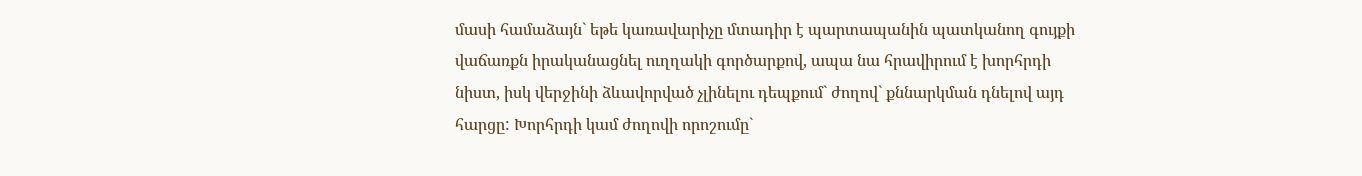մասի համաձայն` եթե կառավարիչը մտադիր է պարտապանին պատկանող գույքի վաճառքն իրականացնել ուղղակի գործարքով, ապա նա հրավիրում է խորհրդի նիստ, իսկ վերջինի ձևավորված չլինելու դեպքում` ժողով` քննարկման դնելով այդ հարցը: Խորհրդի կամ ժողովի որոշումը`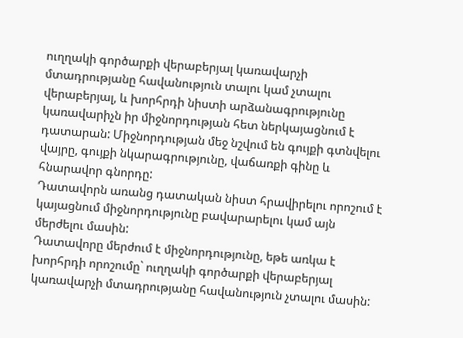ուղղակի գործարքի վերաբերյալ կառավարչի մտադրությանը հավանություն տալու կամ չտալու վերաբերյալ, և խորհրդի նիստի արձանագրությունը կառավարիչն իր միջնորդության հետ ներկայացնում է դատարան: Միջնորդության մեջ նշվում են գույքի գտնվելու վայրը, գույքի նկարագրությունը, վաճառքի գինը և հնարավոր գնորդը:
Դատավորն առանց դատական նիստ հրավիրելու որոշում է կայացնում միջնորդությունը բավարարելու կամ այն մերժելու մասին:
Դատավորը մերժում է միջնորդությունը, եթե առկա է խորհրդի որոշումը` ուղղակի գործարքի վերաբերյալ կառավարչի մտադրությանը հավանություն չտալու մասին: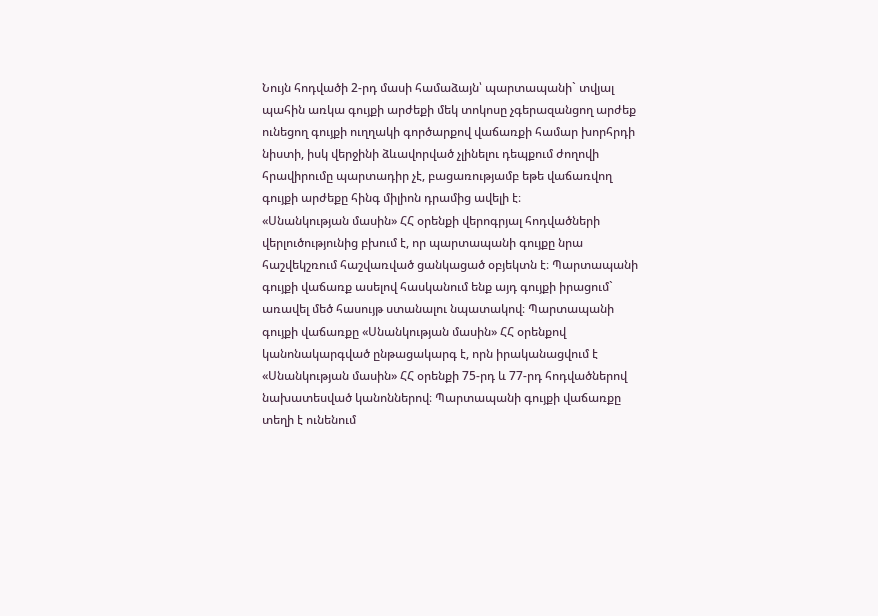Նույն հոդվածի 2-րդ մասի համաձայն՝ պարտապանի` տվյալ պահին առկա գույքի արժեքի մեկ տոկոսը չգերազանցող արժեք ունեցող գույքի ուղղակի գործարքով վաճառքի համար խորհրդի նիստի, իսկ վերջինի ձևավորված չլինելու դեպքում ժողովի հրավիրումը պարտադիր չէ, բացառությամբ եթե վաճառվող գույքի արժեքը հինգ միլիոն դրամից ավելի է։
«Սնանկության մասին» ՀՀ օրենքի վերոգրյալ հոդվածների վերլուծությունից բխում է, որ պարտապանի գույքը նրա հաշվեկշռում հաշվառված ցանկացած օբյեկտն է։ Պարտապանի գույքի վաճառք ասելով հասկանում ենք այդ գույքի իրացում` առավել մեծ հասույթ ստանալու նպատակով։ Պարտապանի գույքի վաճառքը «Սնանկության մասին» ՀՀ օրենքով կանոնակարգված ընթացակարգ է, որն իրականացվում է «Սնանկության մասին» ՀՀ օրենքի 75-րդ և 77-րդ հոդվածներով նախատեսված կանոններով։ Պարտապանի գույքի վաճառքը տեղի է ունենում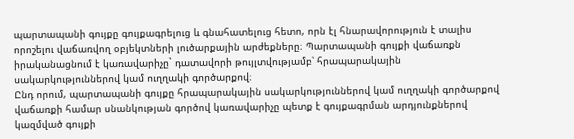պարտապանի գույքը գույքագրելուց և գնահատելուց հետո, որն էլ հնարավորություն է տալիս որոշելու վաճառվող օբյեկտների լուծարքային արժեքները։ Պարտապանի գույքի վաճառքն իրականացնում է կառավարիչը` դատավորի թույլտվությամբ՝ հրապարակային սակարկություններով կամ ուղղակի գործարքով։
Ընդ որում, պարտապանի գույքը հրապարակային սակարկություններով կամ ուղղակի գործարքով վաճառքի համար սնանկության գործով կառավարիչը պետք է գույքագրման արդյունքներով կազմված գույքի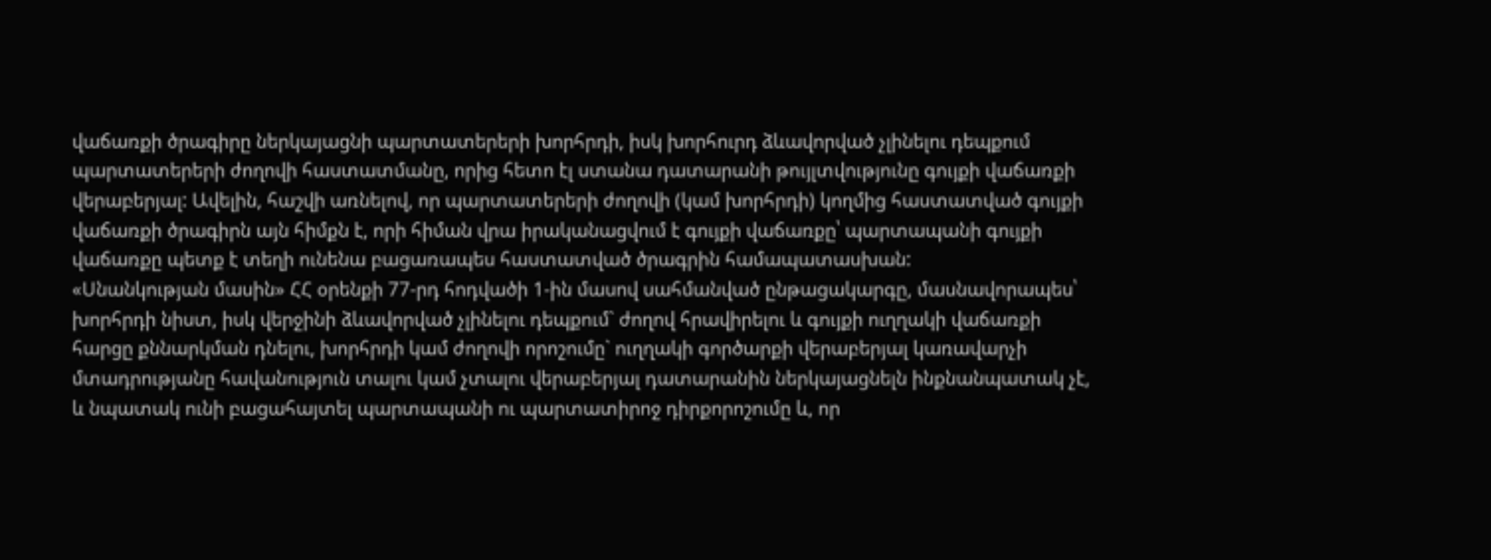վաճառքի ծրագիրը ներկայացնի պարտատերերի խորհրդի, իսկ խորհուրդ ձևավորված չլինելու դեպքում պարտատերերի ժողովի հաստատմանը, որից հետո էլ ստանա դատարանի թույլտվությունը գույքի վաճառքի վերաբերյալ: Ավելին, հաշվի առնելով, որ պարտատերերի ժողովի (կամ խորհրդի) կողմից հաստատված գույքի վաճառքի ծրագիրն այն հիմքն է, որի հիման վրա իրականացվում է գույքի վաճառքը՝ պարտապանի գույքի վաճառքը պետք է տեղի ունենա բացառապես հաստատված ծրագրին համապատասխան:
«Սնանկության մասին» ՀՀ օրենքի 77-րդ հոդվածի 1-ին մասով սահմանված ընթացակարգը, մասնավորապես՝ խորհրդի նիստ, իսկ վերջինի ձևավորված չլինելու դեպքում` ժողով հրավիրելու և գույքի ուղղակի վաճառքի հարցը քննարկման դնելու, խորհրդի կամ ժողովի որոշումը` ուղղակի գործարքի վերաբերյալ կառավարչի մտադրությանը հավանություն տալու կամ չտալու վերաբերյալ դատարանին ներկայացնելն ինքնանպատակ չէ, և նպատակ ունի բացահայտել պարտապանի ու պարտատիրոջ դիրքորոշումը և, որ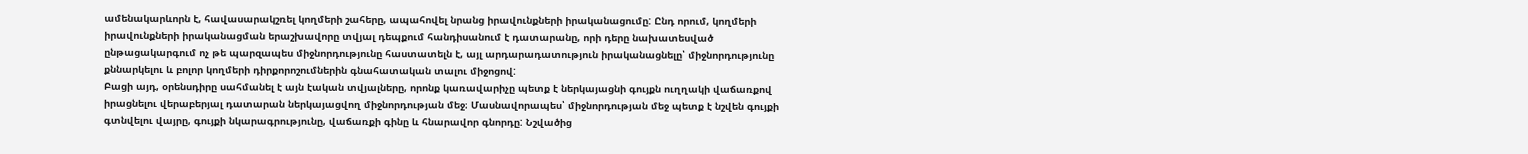ամենակարևորն է, հավասարակշռել կողմերի շահերը, ապահովել նրանց իրավունքների իրականացումը: Ընդ որում, կողմերի իրավունքների իրականացման երաշխավորը տվյալ դեպքում հանդիսանում է դատարանը, որի դերը նախատեսված ընթացակարգում ոչ թե պարզապես միջնորդությունը հաստատելն է, այլ արդարադատություն իրականացնելը՝ միջնորդությունը քննարկելու և բոլոր կողմերի դիրքորոշումներին գնահատական տալու միջոցով:
Բացի այդ, օրենսդիրը սահմանել է այն էական տվյալները, որոնք կառավարիչը պետք է ներկայացնի գույքն ուղղակի վաճառքով իրացնելու վերաբերյալ դատարան ներկայացվող միջնորդության մեջ։ Մասնավորապես՝ միջնորդության մեջ պետք է նշվեն գույքի գտնվելու վայրը, գույքի նկարագրությունը, վաճառքի գինը և հնարավոր գնորդը: Նշվածից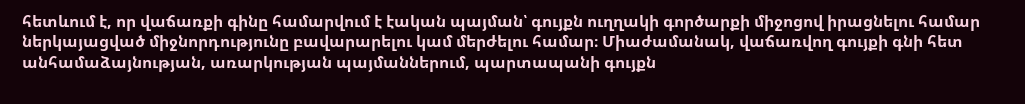հետևում է, որ վաճառքի գինը համարվում է էական պայման՝ գույքն ուղղակի գործարքի միջոցով իրացնելու համար ներկայացված միջնորդությունը բավարարելու կամ մերժելու համար։ Միաժամանակ, վաճառվող գույքի գնի հետ անհամաձայնության, առարկության պայմաններում, պարտապանի գույքն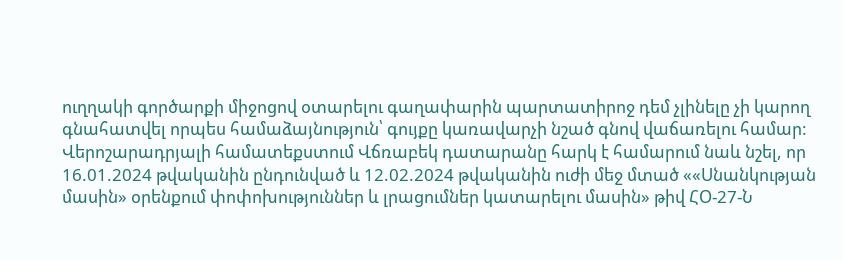ուղղակի գործարքի միջոցով օտարելու գաղափարին պարտատիրոջ դեմ չլինելը չի կարող գնահատվել որպես համաձայնություն՝ գույքը կառավարչի նշած գնով վաճառելու համար:
Վերոշարադրյալի համատեքստում Վճռաբեկ դատարանը հարկ է համարում նաև նշել, որ 16.01.2024 թվականին ընդունված և 12.02.2024 թվականին ուժի մեջ մտած ««Սնանկության մասին» օրենքում փոփոխություններ և լրացումներ կատարելու մասին» թիվ ՀՕ-27-Ն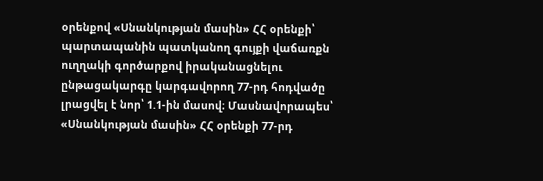օրենքով «Սնանկության մասին» ՀՀ օրենքի՝ պարտապանին պատկանող գույքի վաճառքն ուղղակի գործարքով իրականացնելու ընթացակարգը կարգավորող 77-րդ հոդվածը լրացվել է նոր՝ 1.1-ին մասով։ Մասնավորապես՝
«Սնանկության մասին» ՀՀ օրենքի 77-րդ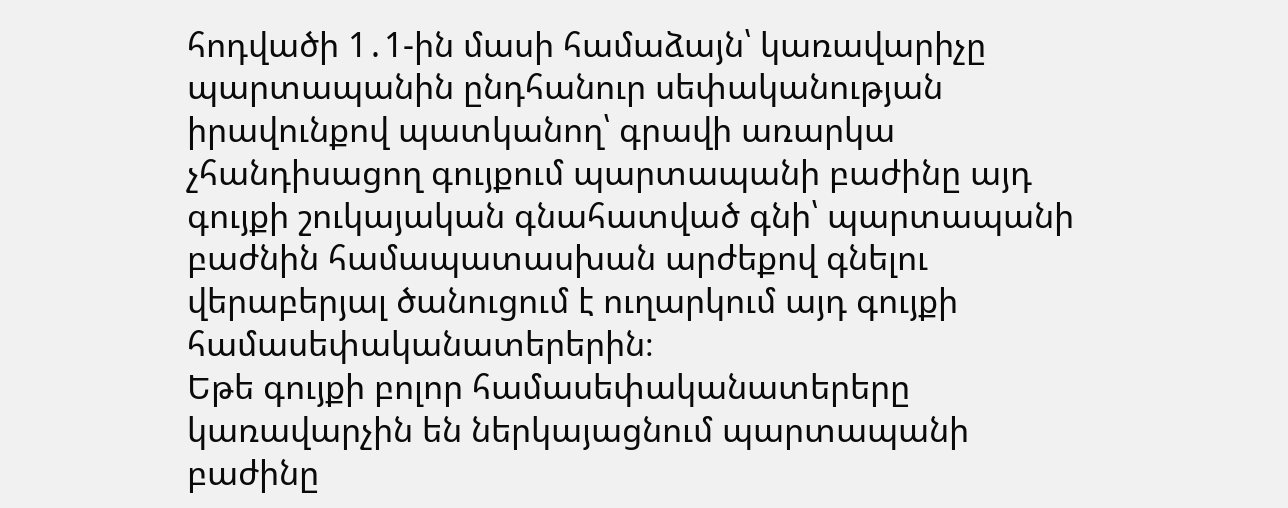հոդվածի 1․1-ին մասի համաձայն՝ կառավարիչը պարտապանին ընդհանուր սեփականության իրավունքով պատկանող՝ գրավի առարկա չհանդիսացող գույքում պարտապանի բաժինը այդ գույքի շուկայական գնահատված գնի՝ պարտապանի բաժնին համապատասխան արժեքով գնելու վերաբերյալ ծանուցում է ուղարկում այդ գույքի համասեփականատերերին։
Եթե գույքի բոլոր համասեփականատերերը կառավարչին են ներկայացնում պարտապանի բաժինը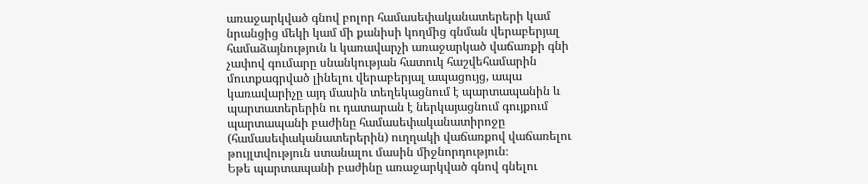առաջարկված գնով բոլոր համասեփականատերերի կամ նրանցից մեկի կամ մի քանիսի կողմից գնման վերաբերյալ համաձայնություն և կառավարչի առաջարկած վաճառքի գնի չափով գումարը սնանկության հատուկ հաշվեհամարին մուտքագրված լինելու վերաբերյալ ապացույց, ապա կառավարիչը այդ մասին տեղեկացնում է պարտապանին և պարտատերերին ու դատարան է ներկայացնում գույքում պարտապանի բաժինը համասեփականատիրոջը (համասեփականատերերին) ուղղակի վաճառքով վաճառելու թույլտվություն ստանալու մասին միջնորդություն։
Եթե պարտապանի բաժինը առաջարկված գնով գնելու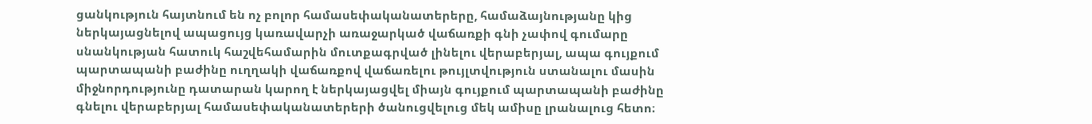ցանկություն հայտնում են ոչ բոլոր համասեփականատերերը, համաձայնությանը կից ներկայացնելով ապացույց կառավարչի առաջարկած վաճառքի գնի չափով գումարը սնանկության հատուկ հաշվեհամարին մուտքագրված լինելու վերաբերյալ, ապա գույքում պարտապանի բաժինը ուղղակի վաճառքով վաճառելու թույլտվություն ստանալու մասին միջնորդությունը դատարան կարող է ներկայացվել միայն գույքում պարտապանի բաժինը գնելու վերաբերյալ համասեփականատերերի ծանուցվելուց մեկ ամիսը լրանալուց հետո։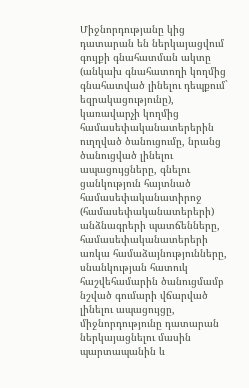Միջնորդությանը կից դատարան են ներկայացվում գույքի գնահատման ակտը (անկախ գնահատողի կողմից գնահատված լինելու դեպքում` եզրակացությունը), կառավարչի կողմից համասեփականատերերին ուղղված ծանուցումը, նրանց ծանուցված լինելու ապացույցները, գնելու ցանկություն հայտնած համասեփականատիրոջ (համասեփականատերերի) անձնագրերի պատճենները, համասեփականատերերի առկա համաձայնությունները, սնանկության հատուկ հաշվեհամարին ծանուցմամբ նշված գումարի վճարված լինելու ապացույցը, միջնորդությունը դատարան ներկայացնելու մասին պարտապանին և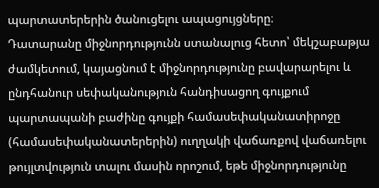պարտատերերին ծանուցելու ապացույցները։
Դատարանը միջնորդությունն ստանալուց հետո՝ մեկշաբաթյա ժամկետում, կայացնում է միջնորդությունը բավարարելու և ընդհանուր սեփականություն հանդիսացող գույքում պարտապանի բաժինը գույքի համասեփականատիրոջը (համասեփականատերերին) ուղղակի վաճառքով վաճառելու թույլտվություն տալու մասին որոշում, եթե միջնորդությունը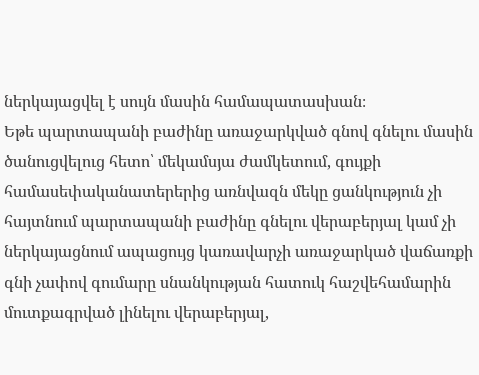ներկայացվել է սույն մասին համապատասխան։
Եթե պարտապանի բաժինը առաջարկված գնով գնելու մասին ծանուցվելուց հետո՝ մեկամսյա ժամկետում, գույքի համասեփականատերերից առնվազն մեկը ցանկություն չի հայտնում պարտապանի բաժինը գնելու վերաբերյալ կամ չի ներկայացնում ապացույց կառավարչի առաջարկած վաճառքի գնի չափով գումարը սնանկության հատուկ հաշվեհամարին մուտքագրված լինելու վերաբերյալ,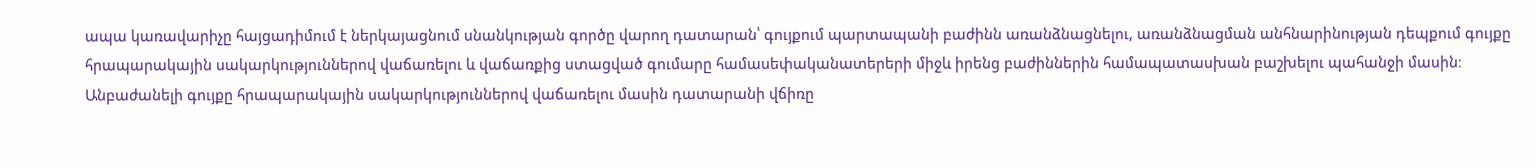ապա կառավարիչը հայցադիմում է ներկայացնում սնանկության գործը վարող դատարան՝ գույքում պարտապանի բաժինն առանձնացնելու, առանձնացման անհնարինության դեպքում գույքը հրապարակային սակարկություններով վաճառելու և վաճառքից ստացված գումարը համասեփականատերերի միջև իրենց բաժիններին համապատասխան բաշխելու պահանջի մասին։
Անբաժանելի գույքը հրապարակային սակարկություններով վաճառելու մասին դատարանի վճիռը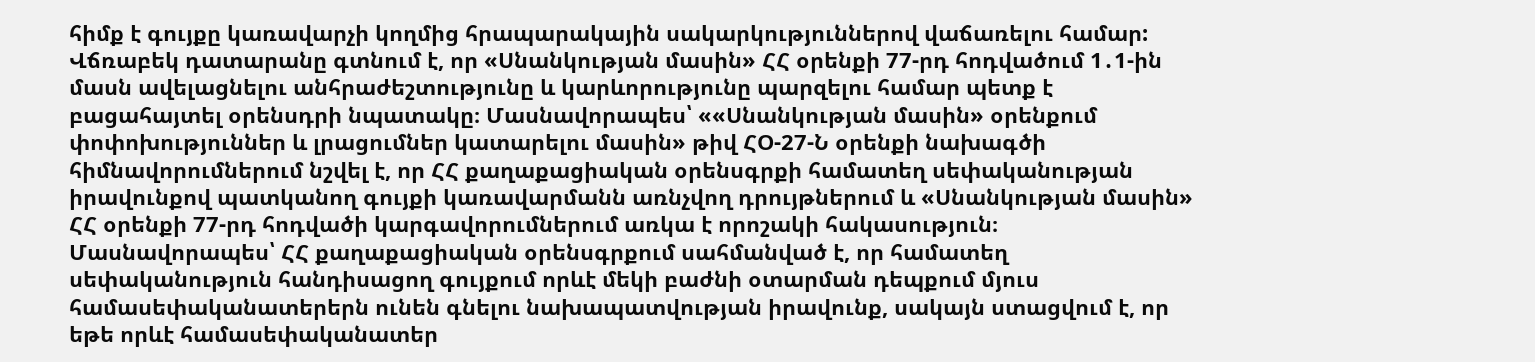հիմք է գույքը կառավարչի կողմից հրապարակային սակարկություններով վաճառելու համար:
Վճռաբեկ դատարանը գտնում է, որ «Սնանկության մասին» ՀՀ օրենքի 77-րդ հոդվածում 1․1-ին մասն ավելացնելու անհրաժեշտությունը և կարևորությունը պարզելու համար պետք է բացահայտել օրենսդրի նպատակը։ Մասնավորապես՝ ««Սնանկության մասին» օրենքում փոփոխություններ և լրացումներ կատարելու մասին» թիվ ՀՕ-27-Ն օրենքի նախագծի հիմնավորումներում նշվել է, որ ՀՀ քաղաքացիական օրենսգրքի համատեղ սեփականության իրավունքով պատկանող գույքի կառավարմանն առնչվող դրույթներում և «Սնանկության մասին» ՀՀ օրենքի 77-րդ հոդվածի կարգավորումներում առկա է որոշակի հակասություն։
Մասնավորապես՝ ՀՀ քաղաքացիական օրենսգրքում սահմանված է, որ համատեղ սեփականություն հանդիսացող գույքում որևէ մեկի բաժնի օտարման դեպքում մյուս համասեփականատերերն ունեն գնելու նախապատվության իրավունք, սակայն ստացվում է, որ եթե որևէ համասեփականատեր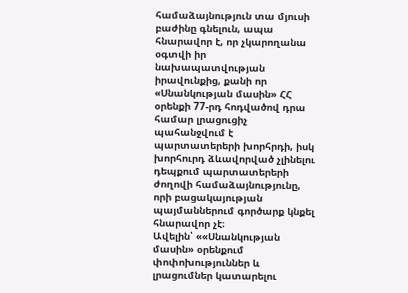համաձայնություն տա մյուսի բաժինը գնելուն, ապա հնարավոր է, որ չկարողանա օգտվի իր նախապատվության իրավունքից, քանի որ «Սնանկության մասին» ՀՀ օրենքի 77-րդ հոդվածով դրա համար լրացուցիչ պահանջվում է պարտատերերի խորհրդի, իսկ խորհուրդ ձևավորված չլինելու դեպքում պարտատերերի ժողովի համաձայնությունը, որի բացակայության պայմաններում գործարք կնքել հնարավոր չէ։
Ավելին՝ ««Սնանկության մասին» օրենքում փոփոխություններ և լրացումներ կատարելու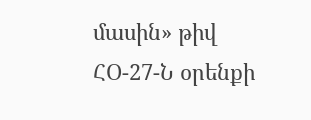մասին» թիվ ՀՕ-27-Ն օրենքի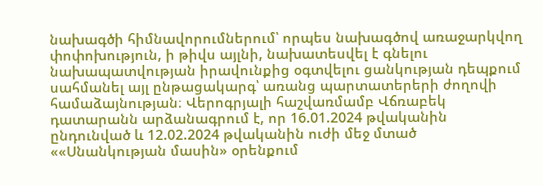նախագծի հիմնավորումներում՝ որպես նախագծով առաջարկվող փոփոխություն, ի թիվս այլնի, նախատեսվել է գնելու նախապատվության իրավունքից օգտվելու ցանկության դեպքում սահմանել այլ ընթացակարգ՝ առանց պարտատերերի ժողովի համաձայնության։ Վերոգրյալի հաշվառմամբ Վճռաբեկ դատարանն արձանագրում է, որ 16.01.2024 թվականին ընդունված և 12.02.2024 թվականին ուժի մեջ մտած ««Սնանկության մասին» օրենքում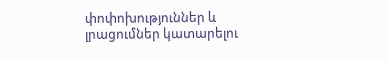փոփոխություններ և լրացումներ կատարելու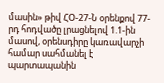մասին» թիվ ՀՕ-27-Ն օրենքով 77-րդ հոդվածը լրացնելով 1.1-ին մասով, օրենսդիրը կառավարչի համար սահմանել է պարտապանին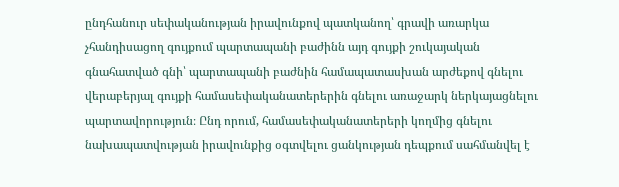ընդհանուր սեփականության իրավունքով պատկանող՝ գրավի առարկա չհանդիսացող գույքում պարտապանի բաժինն այդ գույքի շուկայական գնահատված գնի՝ պարտապանի բաժնին համապատասխան արժեքով գնելու վերաբերյալ գույքի համասեփականատերերին գնելու առաջարկ ներկայացնելու պարտավորություն։ Ընդ որում, համասեփականատերերի կողմից գնելու նախապատվության իրավունքից օգտվելու ցանկության դեպքում սահմանվել է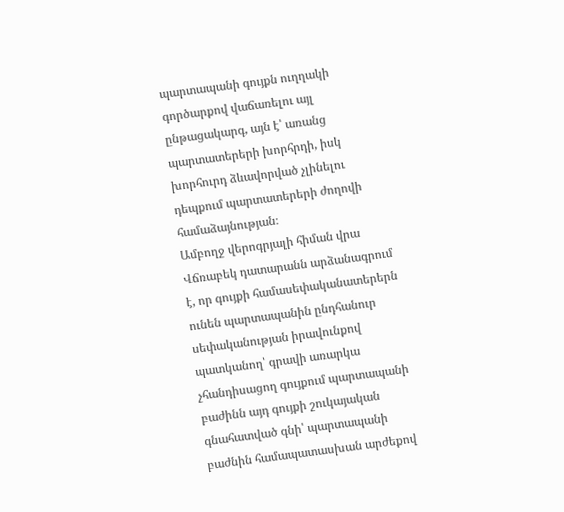պարտապանի գույքն ուղղակի գործարքով վաճառելու այլ ընթացակարգ, այն է՝ առանց պարտատերերի խորհրդի, իսկ խորհուրդ ձևավորված չլինելու դեպքում պարտատերերի ժողովի համաձայնության։
Ամբողջ վերոգրյալի հիման վրա Վճռաբեկ դատարանն արձանագրում է, որ գույքի համասեփականատերերն ունեն պարտապանին ընդհանուր սեփականության իրավունքով պատկանող՝ գրավի առարկա չհանդիսացող գույքում պարտապանի բաժինն այդ գույքի շուկայական գնահատված գնի՝ պարտապանի բաժնին համապատասխան արժեքով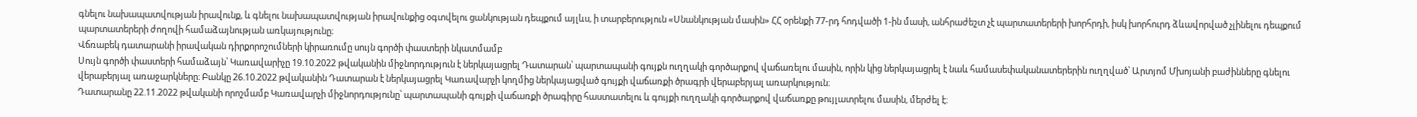գնելու նախապատվության իրավունք, և գնելու նախապատվության իրավունքից օգտվելու ցանկության դեպքում այլևս, ի տարբերություն «Սնանկության մասին» ՀՀ օրենքի 77-րդ հոդվածի 1-ին մասի, անհրաժեշտ չէ պարտատերերի խորհրդի, իսկ խորհուրդ ձևավորված չլինելու դեպքում պարտատերերի ժողովի համաձայնության առկայությունը։
Վճռաբեկ դատարանի իրավական դիրքորոշումների կիրառումը սույն գործի փաստերի նկատմամբ
Սույն գործի փաստերի համաձայն՝ Կառավարիչը 19.10.2022 թվականին միջնորդություն է ներկայացրել Դատարան՝ պարտապանի գույքն ուղղակի գործարքով վաճառելու մասին, որին կից ներկայացրել է նաև համասեփականատերերին ուղղված՝ Արտյոմ Մխոյանի բաժինները գնելու վերաբերյալ առաջարկները։ Բանկը 26.10.2022 թվականին Դատարան է ներկայացրել Կառավարչի կողմից ներկայացված գույքի վաճառքի ծրագրի վերաբերյալ առարկություն։
Դատարանը 22.11.2022 թվականի որոշմամբ Կառավարչի միջնորդությունը՝ պարտապանի գույքի վաճառքի ծրագիրը հաստատելու և գույքի ուղղակի գործարքով վաճառքը թույլատրելու մասին, մերժել է։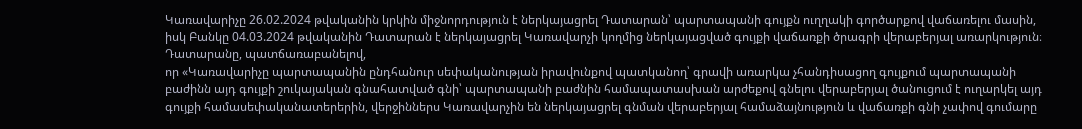Կառավարիչը 26.02.2024 թվականին կրկին միջնորդություն է ներկայացրել Դատարան՝ պարտապանի գույքն ուղղակի գործարքով վաճառելու մասին, իսկ Բանկը 04.03.2024 թվականին Դատարան է ներկայացրել Կառավարչի կողմից ներկայացված գույքի վաճառքի ծրագրի վերաբերյալ առարկություն։
Դատարանը, պատճառաբանելով,
որ «Կառավարիչը պարտապանին ընդհանուր սեփականության իրավունքով պատկանող՝ գրավի առարկա չհանդիսացող գույքում պարտապանի բաժինն այդ գույքի շուկայական գնահատված գնի՝ պարտապանի բաժնին համապատասխան արժեքով գնելու վերաբերյալ ծանուցում է ուղարկել այդ գույքի համասեփականատերերին, վերջիններս Կառավարչին են ներկայացրել գնման վերաբերյալ համաձայնություն և վաճառքի գնի չափով գումարը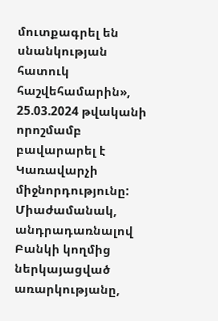մուտքագրել են սնանկության հատուկ հաշվեհամարին», 25.03.2024 թվականի որոշմամբ բավարարել է Կառավարչի միջնորդությունը:
Միաժամանակ, անդրադառնալով Բանկի կողմից ներկայացված առարկությանը,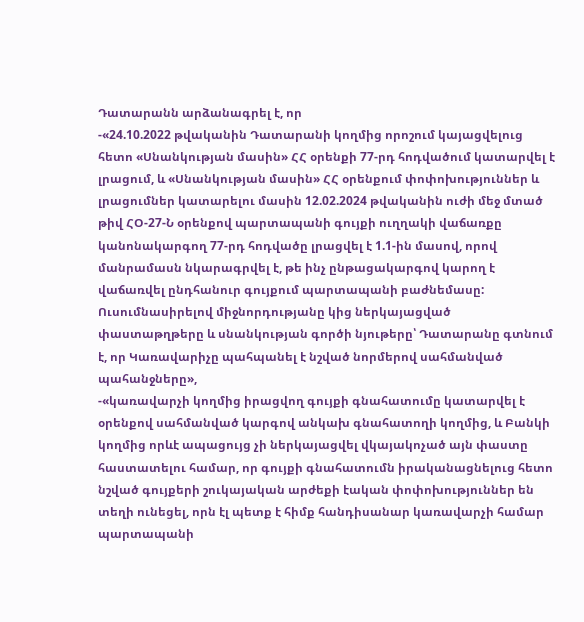Դատարանն արձանագրել է, որ
-«24.10.2022 թվականին Դատարանի կողմից որոշում կայացվելուց հետո «Սնանկության մասին» ՀՀ օրենքի 77-րդ հոդվածում կատարվել է լրացում, և «Սնանկության մասին» ՀՀ օրենքում փոփոխություններ և լրացումներ կատարելու մասին 12.02.2024 թվականին ուժի մեջ մտած թիվ ՀՕ-27-Ն օրենքով պարտապանի գույքի ուղղակի վաճառքը կանոնակարգող 77-րդ հոդվածը լրացվել է 1.1-ին մասով, որով մանրամասն նկարագրվել է, թե ինչ ընթացակարգով կարող է վաճառվել ընդհանուր գույքում պարտապանի բաժնեմասը: Ուսումնասիրելով միջնորդությանը կից ներկայացված փաստաթղթերը և սնանկության գործի նյութերը՝ Դատարանը գտնում է, որ Կառավարիչը պահպանել է նշված նորմերով սահմանված պահանջները»,
-«կառավարչի կողմից իրացվող գույքի գնահատումը կատարվել է օրենքով սահմանված կարգով անկախ գնահատողի կողմից, և Բանկի կողմից որևէ ապացույց չի ներկայացվել վկայակոչած այն փաստը հաստատելու համար, որ գույքի գնահատումն իրականացնելուց հետո նշված գույքերի շուկայական արժեքի էական փոփոխություններ են տեղի ունեցել, որն էլ պետք է հիմք հանդիսանար կառավարչի համար պարտապանի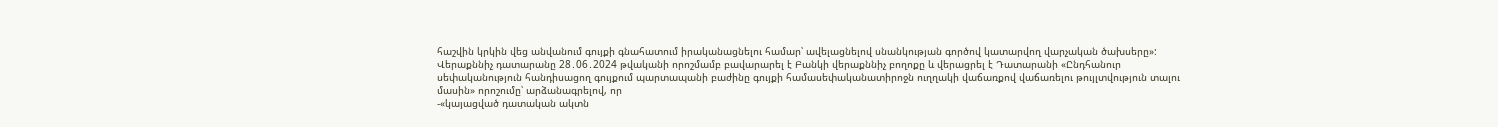հաշվին կրկին վեց անվանում գույքի գնահատում իրականացնելու համար՝ ավելացնելով սնանկության գործով կատարվող վարչական ծախսերը»:
Վերաքննիչ դատարանը 28․06․2024 թվականի որոշմամբ բավարարել է Բանկի վերաքննիչ բողոքը և վերացրել է Դատարանի «Ընդհանուր սեփականություն հանդիսացող գույքում պարտապանի բաժինը գույքի համասեփականատիրոջն ուղղակի վաճառքով վաճառելու թույլտվություն տալու մասին» որոշումը՝ արձանագրելով, որ
-«կայացված դատական ակտն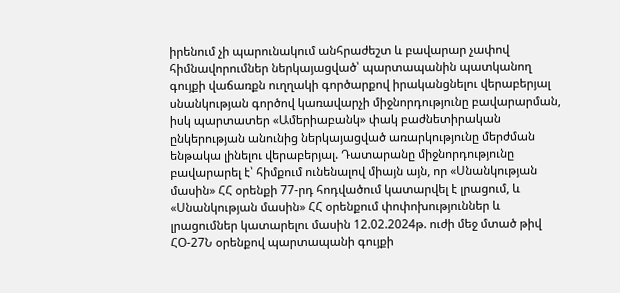իրենում չի պարունակում անհրաժեշտ և բավարար չափով հիմնավորումներ ներկայացված՝ պարտապանին պատկանող գույքի վաճառքն ուղղակի գործարքով իրականցնելու վերաբերյալ սնանկության գործով կառավարչի միջնորդությունը բավարարման, իսկ պարտատեր «Ամերիաբանկ» փակ բաժնետիրական ընկերության անունից ներկայացված առարկությունը մերժման ենթակա լինելու վերաբերյալ. Դատարանը միջնորդությունը բավարարել է՝ հիմքում ունենալով միայն այն, որ «Սնանկության մասին» ՀՀ օրենքի 77-րդ հոդվածում կատարվել է լրացում, և «Սնանկության մասին» ՀՀ օրենքում փոփոխություններ և լրացումներ կատարելու մասին 12.02.2024թ. ուժի մեջ մտած թիվ ՀՕ-27Ն օրենքով պարտապանի գույքի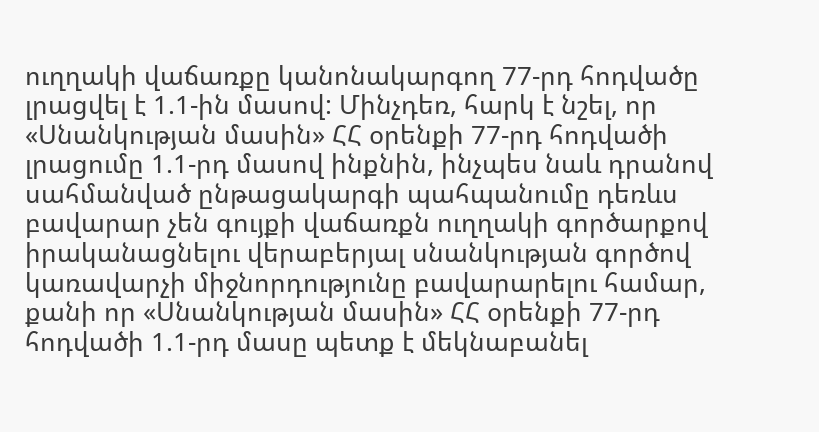ուղղակի վաճառքը կանոնակարգող 77-րդ հոդվածը լրացվել է 1.1-ին մասով: Մինչդեռ, հարկ է նշել, որ «Սնանկության մասին» ՀՀ օրենքի 77-րդ հոդվածի լրացումը 1.1-րդ մասով ինքնին, ինչպես նաև դրանով սահմանված ընթացակարգի պահպանումը դեռևս բավարար չեն գույքի վաճառքն ուղղակի գործարքով իրականացնելու վերաբերյալ սնանկության գործով կառավարչի միջնորդությունը բավարարելու համար, քանի որ «Սնանկության մասին» ՀՀ օրենքի 77-րդ հոդվածի 1.1-րդ մասը պետք է մեկնաբանել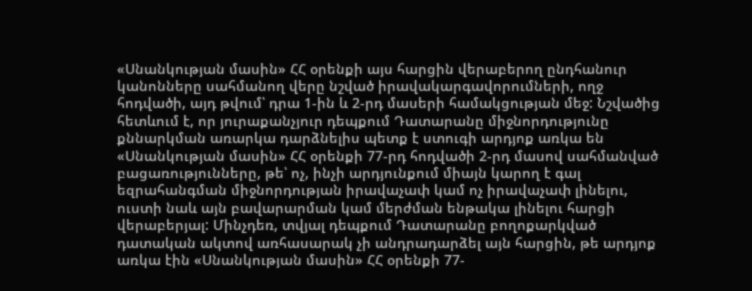«Սնանկության մասին» ՀՀ օրենքի այս հարցին վերաբերող ընդհանուր կանոնները սահմանող վերը նշված իրավակարգավորումների, ողջ հոդվածի, այդ թվում՝ դրա 1-ին և 2-րդ մասերի համակցության մեջ: Նշվածից հետևում է, որ յուրաքանչյուր դեպքում Դատարանը միջնորդությունը քննարկման առարկա դարձնելիս պետք է ստուգի արդյոք առկա են «Սնանկության մասին» ՀՀ օրենքի 77-րդ հոդվածի 2-րդ մասով սահմանված բացառությունները, թե՝ ոչ, ինչի արդյունքում միայն կարող է գալ եզրահանգման միջնորդության իրավաչափ կամ ոչ իրավաչափ լինելու, ուստի նաև այն բավարարման կամ մերժման ենթակա լինելու հարցի վերաբերյալ: Մինչդեռ, տվյալ դեպքում Դատարանը բողոքարկված դատական ակտով առհասարակ չի անդրադարձել այն հարցին, թե արդյոք առկա էին «Սնանկության մասին» ՀՀ օրենքի 77-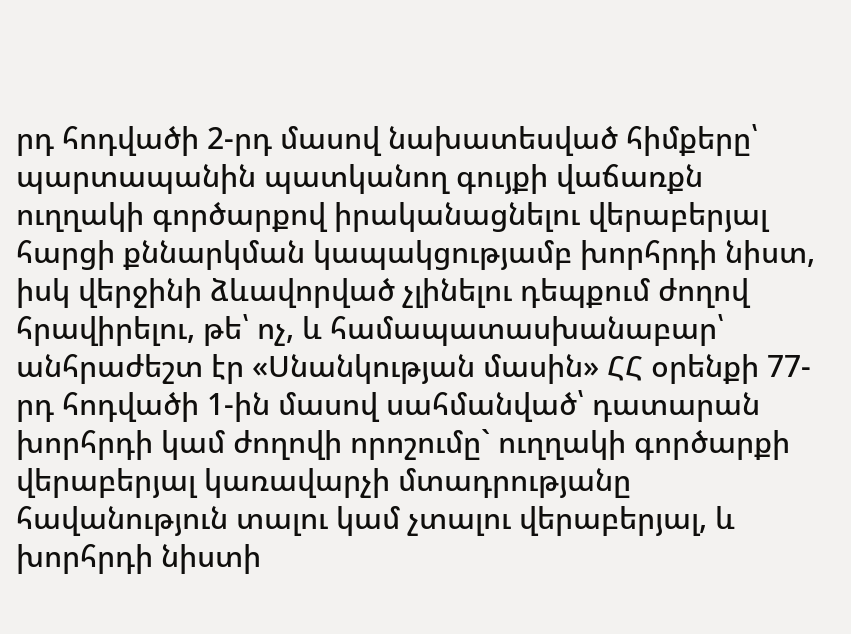րդ հոդվածի 2-րդ մասով նախատեսված հիմքերը՝ պարտապանին պատկանող գույքի վաճառքն ուղղակի գործարքով իրականացնելու վերաբերյալ հարցի քննարկման կապակցությամբ խորհրդի նիստ, իսկ վերջինի ձևավորված չլինելու դեպքում ժողով հրավիրելու, թե՝ ոչ, և համապատասխանաբար՝ անհրաժեշտ էր «Սնանկության մասին» ՀՀ օրենքի 77-րդ հոդվածի 1-ին մասով սահմանված՝ դատարան խորհրդի կամ ժողովի որոշումը` ուղղակի գործարքի վերաբերյալ կառավարչի մտադրությանը հավանություն տալու կամ չտալու վերաբերյալ, և խորհրդի նիստի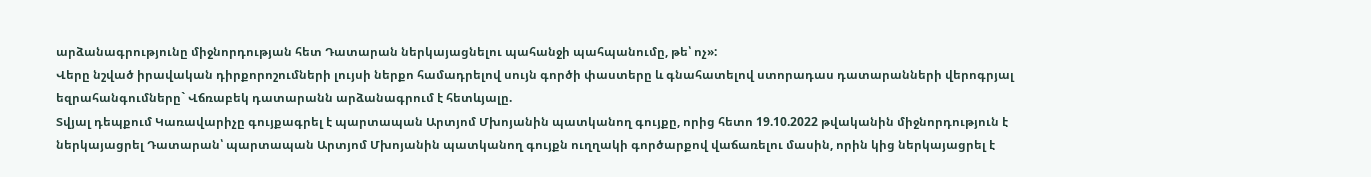արձանագրությունը միջնորդության հետ Դատարան ներկայացնելու պահանջի պահպանումը, թե՝ ոչ»:
Վերը նշված իրավական դիրքորոշումների լույսի ներքո համադրելով սույն գործի փաստերը և գնահատելով ստորադաս դատարանների վերոգրյալ եզրահանգումները` Վճռաբեկ դատարանն արձանագրում է հետևյալը.
Տվյալ դեպքում Կառավարիչը գույքագրել է պարտապան Արտյոմ Մխոյանին պատկանող գույքը, որից հետո 19.10.2022 թվականին միջնորդություն է ներկայացրել Դատարան՝ պարտապան Արտյոմ Մխոյանին պատկանող գույքն ուղղակի գործարքով վաճառելու մասին, որին կից ներկայացրել է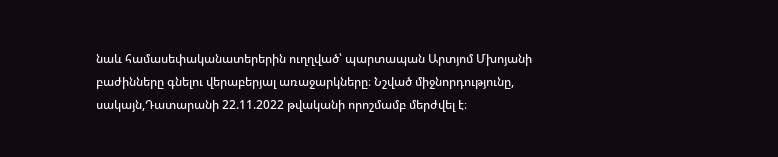նաև համասեփականատերերին ուղղված՝ պարտապան Արտյոմ Մխոյանի բաժինները գնելու վերաբերյալ առաջարկները։ Նշված միջնորդությունը, սակայն,Դատարանի 22.11.2022 թվականի որոշմամբ մերժվել է։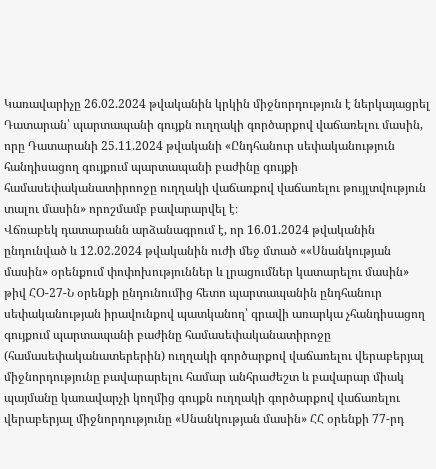Կառավարիչը 26.02.2024 թվականին կրկին միջնորդություն է ներկայացրել Դատարան՝ պարտապանի գույքն ուղղակի գործարքով վաճառելու մասին, որը Դատարանի 25.11.2024 թվականի «Ընդհանուր սեփականություն հանդիսացող գույքում պարտապանի բաժինը գույքի համասեփականատիրոոջը ուղղակի վաճառքով վաճառելու թույլտվություն տալու մասին» որոշմամբ բավարարվել է։
Վճռաբեկ դատարանն արձանագրում է, որ 16.01.2024 թվականին ընդունված և 12.02.2024 թվականին ուժի մեջ մտած ««Սնանկության մասին» օրենքում փոփոխություններ և լրացումներ կատարելու մասին» թիվ ՀՕ-27-Ն օրենքի ընդունումից հետո պարտապանին ընդհանուր սեփականության իրավունքով պատկանող՝ գրավի առարկա չհանդիսացող գույքում պարտապանի բաժինը համասեփականատիրոջը (համասեփականատերերին) ուղղակի գործարքով վաճառելու վերաբերյալ միջնորդությունը բավարարելու համար անհրաժեշտ և բավարար միակ պայմանը կառավարչի կողմից գույքն ուղղակի գործարքով վաճառելու վերաբերյալ միջնորդությունը «Սնանկության մասին» ՀՀ օրենքի 77-րդ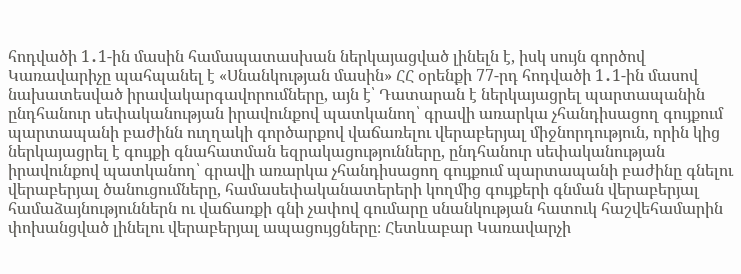հոդվածի 1․1-ին մասին համապատասխան ներկայացված լինելն է, իսկ սույն գործով Կառավարիչը պահպանել է «Սնանկության մասին» ՀՀ օրենքի 77-րդ հոդվածի 1․1-ին մասով նախատեսված իրավակարգավորումները, այն է՝ Դատարան է ներկայացրել պարտապանին ընդհանուր սեփականության իրավունքով պատկանող՝ գրավի առարկա չհանդիսացող գույքում պարտապանի բաժինն ուղղակի գործարքով վաճառելու վերաբերյալ միջնորդություն, որին կից ներկայացրել է գույքի գնահատման եզրակացությունները, ընդհանուր սեփականության իրավունքով պատկանող՝ գրավի առարկա չհանդիսացող գույքում պարտապանի բաժինը գնելու վերաբերյալ ծանուցումները, համասեփականատերերի կողմից գույքերի գնման վերաբերյալ համաձայնություններն ու վաճառքի գնի չափով գումարը սնանկության հատուկ հաշվեհամարին փոխանցված լինելու վերաբերյալ ապացույցները։ Հետևաբար Կառավարչի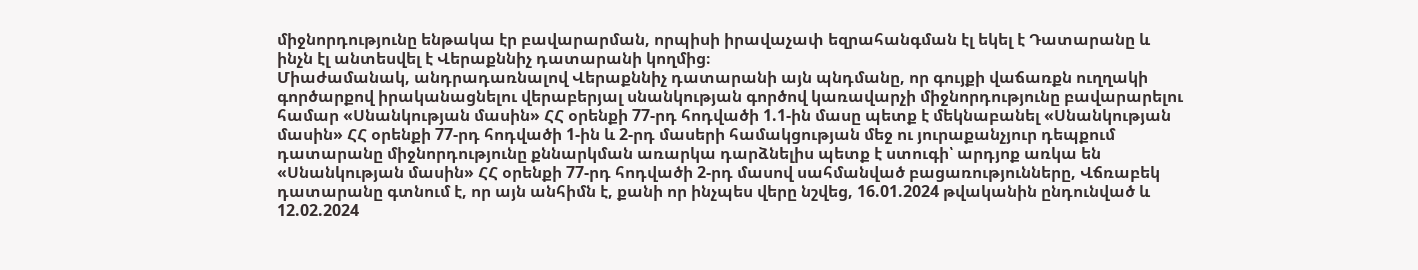միջնորդությունը ենթակա էր բավարարման, որպիսի իրավաչափ եզրահանգման էլ եկել է Դատարանը և ինչն էլ անտեսվել է Վերաքննիչ դատարանի կողմից։
Միաժամանակ, անդրադառնալով Վերաքննիչ դատարանի այն պնդմանը, որ գույքի վաճառքն ուղղակի գործարքով իրականացնելու վերաբերյալ սնանկության գործով կառավարչի միջնորդությունը բավարարելու համար «Սնանկության մասին» ՀՀ օրենքի 77-րդ հոդվածի 1.1-ին մասը պետք է մեկնաբանել «Սնանկության մասին» ՀՀ օրենքի 77-րդ հոդվածի 1-ին և 2-րդ մասերի համակցության մեջ ու յուրաքանչյուր դեպքում դատարանը միջնորդությունը քննարկման առարկա դարձնելիս պետք է ստուգի՝ արդյոք առկա են «Սնանկության մասին» ՀՀ օրենքի 77-րդ հոդվածի 2-րդ մասով սահմանված բացառությունները, Վճռաբեկ դատարանը գտնում է, որ այն անհիմն է, քանի որ ինչպես վերը նշվեց, 16.01.2024 թվականին ընդունված և 12.02.2024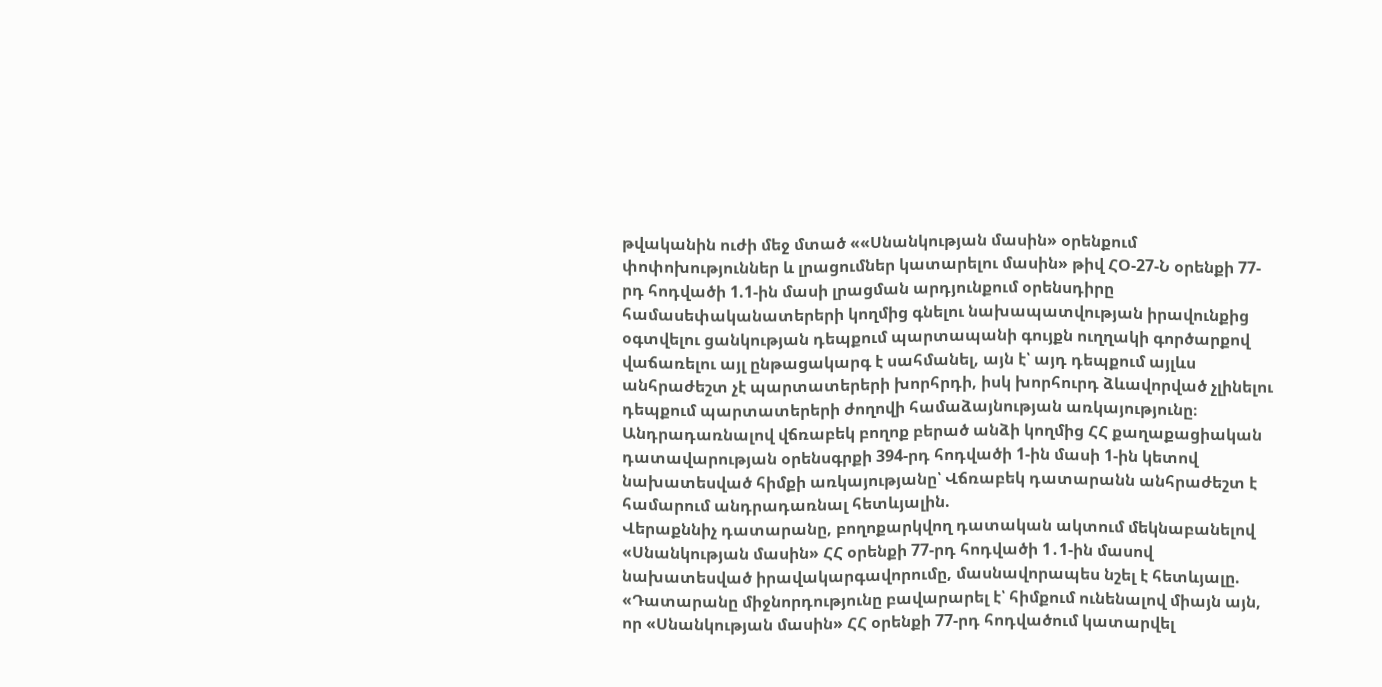թվականին ուժի մեջ մտած ««Սնանկության մասին» օրենքում փոփոխություններ և լրացումներ կատարելու մասին» թիվ ՀՕ-27-Ն օրենքի 77-րդ հոդվածի 1.1-ին մասի լրացման արդյունքում օրենսդիրը համասեփականատերերի կողմից գնելու նախապատվության իրավունքից օգտվելու ցանկության դեպքում պարտապանի գույքն ուղղակի գործարքով վաճառելու այլ ընթացակարգ է սահմանել, այն է՝ այդ դեպքում այլևս անհրաժեշտ չէ պարտատերերի խորհրդի, իսկ խորհուրդ ձևավորված չլինելու դեպքում պարտատերերի ժողովի համաձայնության առկայությունը։
Անդրադառնալով վճռաբեկ բողոք բերած անձի կողմից ՀՀ քաղաքացիական դատավարության օրենսգրքի 394-րդ հոդվածի 1-ին մասի 1-ին կետով նախատեսված հիմքի առկայությանը՝ Վճռաբեկ դատարանն անհրաժեշտ է համարում անդրադառնալ հետևյալին.
Վերաքննիչ դատարանը, բողոքարկվող դատական ակտում մեկնաբանելով «Սնանկության մասին» ՀՀ օրենքի 77-րդ հոդվածի 1․1-ին մասով նախատեսված իրավակարգավորումը, մասնավորապես նշել է հետևյալը. «Դատարանը միջնորդությունը բավարարել է՝ հիմքում ունենալով միայն այն, որ «Սնանկության մասին» ՀՀ օրենքի 77-րդ հոդվածում կատարվել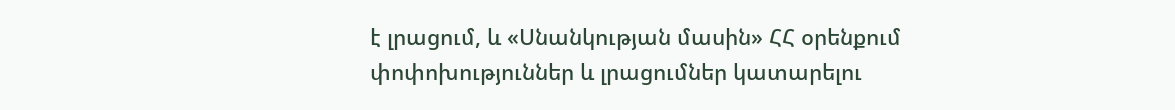է լրացում, և «Սնանկության մասին» ՀՀ օրենքում փոփոխություններ և լրացումներ կատարելու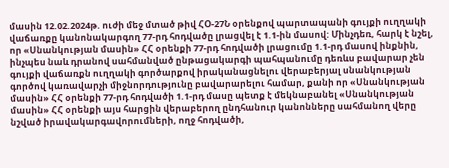մասին 12.02.2024թ. ուժի մեջ մտած թիվ ՀՕ-27Ն օրենքով պարտապանի գույքի ուղղակի վաճառքը կանոնակարգող 77-րդ հոդվածը լրացվել է 1.1-ին մասով: Մինչդեռ, հարկ է նշել, որ «Սնանկության մասին» ՀՀ օրենքի 77-րդ հոդվածի լրացումը 1.1-րդ մասով ինքնին, ինչպես նաև դրանով սահմանված ընթացակարգի պահպանումը դեռևս բավարար չեն գույքի վաճառքն ուղղակի գործարքով իրականացնելու վերաբերյալ սնանկության գործով կառավարչի միջնորդությունը բավարարելու համար, քանի որ «Սնանկության մասին» ՀՀ օրենքի 77-րդ հոդվածի 1.1-րդ մասը պետք է մեկնաբանել «Սնանկության մասին» ՀՀ օրենքի այս հարցին վերաբերող ընդհանուր կանոնները սահմանող վերը նշված իրավակարգավորումների, ողջ հոդվածի,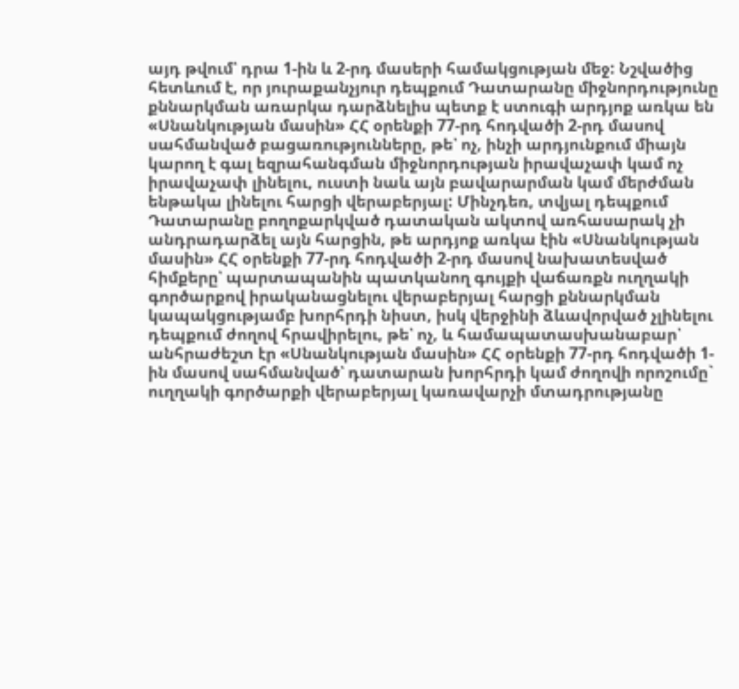այդ թվում՝ դրա 1-ին և 2-րդ մասերի համակցության մեջ: Նշվածից հետևում է, որ յուրաքանչյուր դեպքում Դատարանը միջնորդությունը քննարկման առարկա դարձնելիս պետք է ստուգի արդյոք առկա են «Սնանկության մասին» ՀՀ օրենքի 77-րդ հոդվածի 2-րդ մասով սահմանված բացառությունները, թե՝ ոչ, ինչի արդյունքում միայն կարող է գալ եզրահանգման միջնորդության իրավաչափ կամ ոչ իրավաչափ լինելու, ուստի նաև այն բավարարման կամ մերժման ենթակա լինելու հարցի վերաբերյալ: Մինչդեռ, տվյալ դեպքում Դատարանը բողոքարկված դատական ակտով առհասարակ չի անդրադարձել այն հարցին, թե արդյոք առկա էին «Սնանկության մասին» ՀՀ օրենքի 77-րդ հոդվածի 2-րդ մասով նախատեսված հիմքերը՝ պարտապանին պատկանող գույքի վաճառքն ուղղակի գործարքով իրականացնելու վերաբերյալ հարցի քննարկման կապակցությամբ խորհրդի նիստ, իսկ վերջինի ձևավորված չլինելու դեպքում ժողով հրավիրելու, թե՝ ոչ, և համապատասխանաբար՝ անհրաժեշտ էր «Սնանկության մասին» ՀՀ օրենքի 77-րդ հոդվածի 1-ին մասով սահմանված՝ դատարան խորհրդի կամ ժողովի որոշումը` ուղղակի գործարքի վերաբերյալ կառավարչի մտադրությանը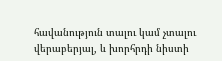հավանություն տալու կամ չտալու վերաբերյալ, և խորհրդի նիստի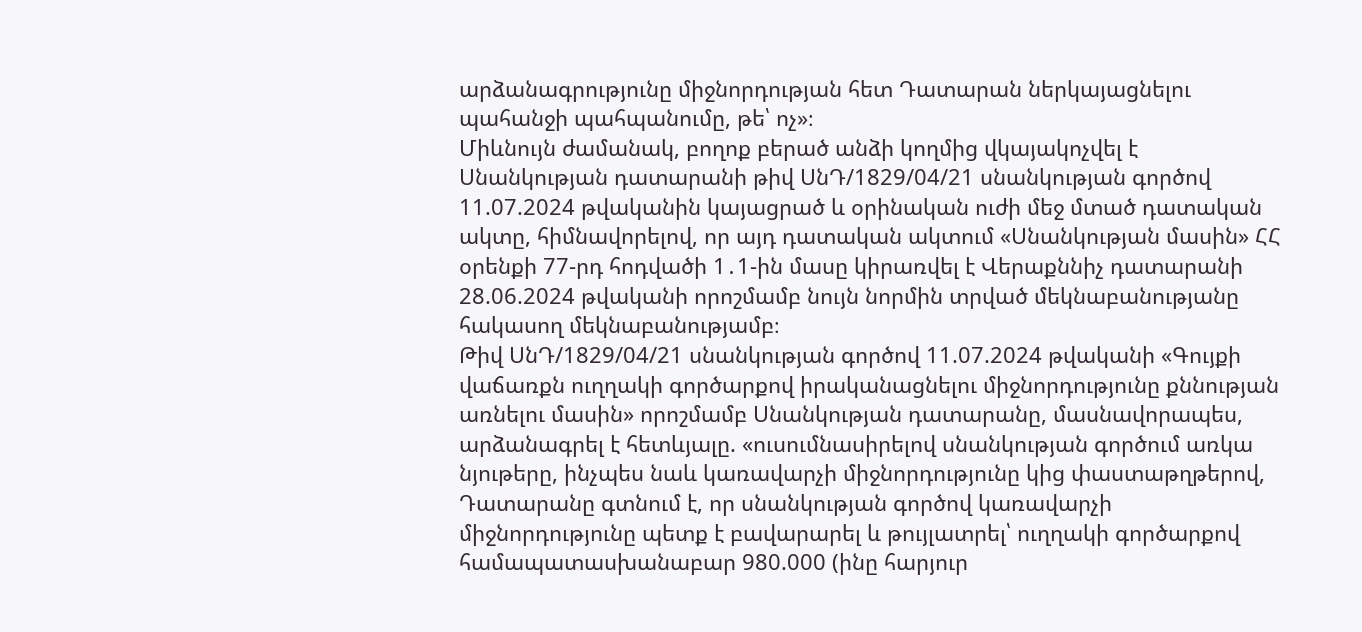արձանագրությունը միջնորդության հետ Դատարան ներկայացնելու պահանջի պահպանումը, թե՝ ոչ»։
Միևնույն ժամանակ, բողոք բերած անձի կողմից վկայակոչվել է Սնանկության դատարանի թիվ ՍնԴ/1829/04/21 սնանկության գործով 11.07.2024 թվականին կայացրած և օրինական ուժի մեջ մտած դատական ակտը, հիմնավորելով, որ այդ դատական ակտում «Սնանկության մասին» ՀՀ օրենքի 77-րդ հոդվածի 1․1-ին մասը կիրառվել է Վերաքննիչ դատարանի 28.06.2024 թվականի որոշմամբ նույն նորմին տրված մեկնաբանությանը հակասող մեկնաբանությամբ։
Թիվ ՍնԴ/1829/04/21 սնանկության գործով 11.07.2024 թվականի «Գույքի վաճառքն ուղղակի գործարքով իրականացնելու միջնորդությունը քննության առնելու մասին» որոշմամբ Սնանկության դատարանը, մասնավորապես, արձանագրել է հետևյալը. «ուսումնասիրելով սնանկության գործում առկա նյութերը, ինչպես նաև կառավարչի միջնորդությունը կից փաստաթղթերով, Դատարանը գտնում է, որ սնանկության գործով կառավարչի միջնորդությունը պետք է բավարարել և թույլատրել՝ ուղղակի գործարքով համապատասխանաբար 980.000 (ինը հարյուր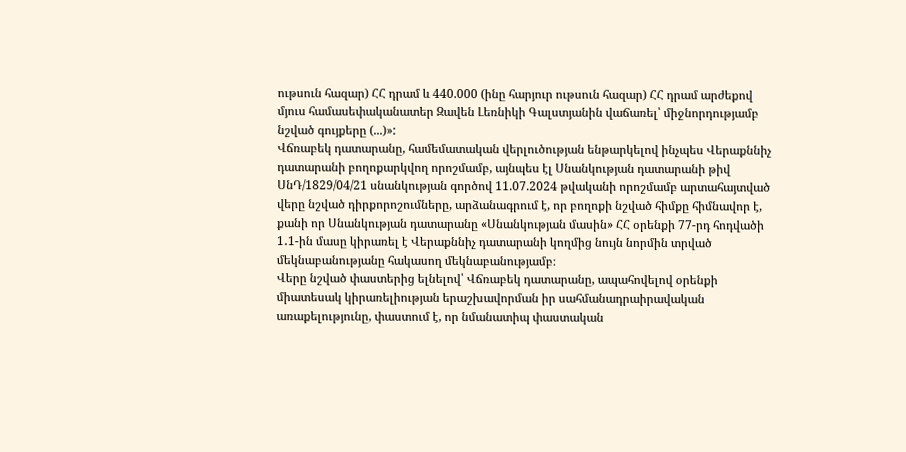ութսուն հազար) ՀՀ դրամ և 440.000 (ինը հարյուր ութսուն հազար) ՀՀ դրամ արժեքով մյուս համասեփականատեր Զավեն Լեռնիկի Գալստյանին վաճառել՝ միջնորդությամբ նշված գույքերը (...)»:
Վճռաբեկ դատարանը, համեմատական վերլուծության ենթարկելով ինչպես Վերաքննիչ դատարանի բողոքարկվող որոշմամբ, այնպես էլ Սնանկության դատարանի թիվ ՍնԴ/1829/04/21 սնանկության գործով 11.07.2024 թվականի որոշմամբ արտահայտված վերը նշված դիրքորոշումները, արձանագրում է, որ բողոքի նշված հիմքը հիմնավոր է, քանի որ Սնանկության դատարանը «Սնանկության մասին» ՀՀ օրենքի 77-րդ հոդվածի 1․1-ին մասը կիրառել է Վերաքննիչ դատարանի կողմից նույն նորմին տրված մեկնաբանությանը հակասող մեկնաբանությամբ։
Վերը նշված փաստերից ելնելով՝ Վճռաբեկ դատարանը, ապահովելով օրենքի միատեսակ կիրառելիության երաշխավորման իր սահմանադրաիրավական առաքելությունը, փաստում է, որ նմանատիպ փաստական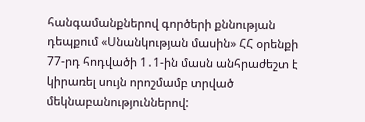հանգամանքներով գործերի քննության դեպքում «Սնանկության մասին» ՀՀ օրենքի 77-րդ հոդվածի 1․1-ին մասն անհրաժեշտ է կիրառել սույն որոշմամբ տրված մեկնաբանություններով: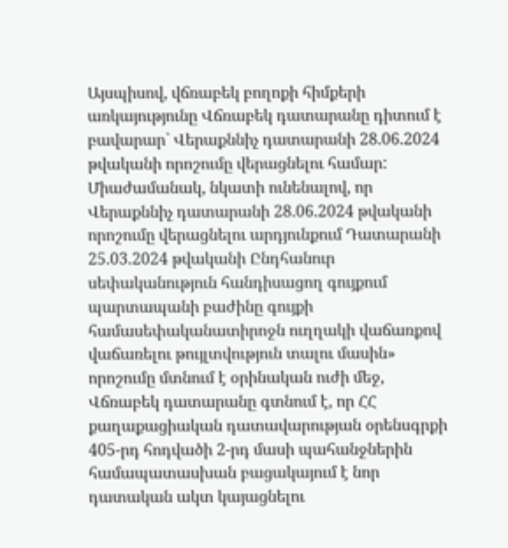Այսպիսով, վճռաբեկ բողոքի հիմքերի առկայությունը Վճռաբեկ դատարանը դիտում է բավարար` Վերաքննիչ դատարանի 28.06.2024 թվականի որոշումը վերացնելու համար:
Միաժամանակ, նկատի ունենալով, որ Վերաքննիչ դատարանի 28.06.2024 թվականի որոշումը վերացնելու արդյունքում Դատարանի 25.03.2024 թվականի Ընդհանուր սեփականություն հանդիսացող գույքում պարտապանի բաժինը գույքի համասեփականատիրոջն ուղղակի վաճառքով վաճառելու թույլտվություն տալու մասին» որոշումը մտնում է օրինական ուժի մեջ, Վճռաբեկ դատարանը գտնում է, որ ՀՀ քաղաքացիական դատավարության օրենսգրքի 405-րդ հոդվածի 2-րդ մասի պահանջներին համապատասխան բացակայում է նոր դատական ակտ կայացնելու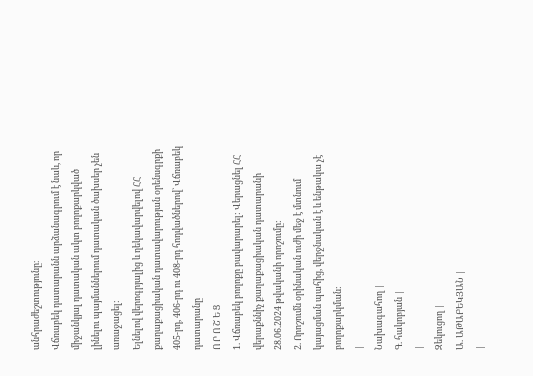անհրաժեշտությունը։
Վճռաբեկ դատարանն արձանագրում է նաև, որ միջանկյալ դատական ակտ բողոքարկված լինելու պայմաններում դատական ծախսեր չեն առաջացել:
Ելնելով վերոգրյալից և ղեկավարվելով ՀՀ քաղաքացիական դատավարության օրենսգրքի 405-րդ, 406-րդ ու 408-րդ հոդվածներով` Վճռաբեկ դատարանը
Ո Ր Ո Շ Ե Ց
1. Վճռաբեկ բողոքը բավարարել: Վերացնել ՀՀ վերաքննիչ քաղաքացիական դատարանի 28.06.2024 թվականի որոշումը:
2. Որոշումն օրինական ուժի մեջ է մտնում կայացման պահից, վերջնական է և ենթակա չէ բողոքարկման:
|
Նախագահող |
Գ. հակոբյան |
|
Զեկուցող |
Ա. ԱԹԱԲԵԿՅԱՆ |
|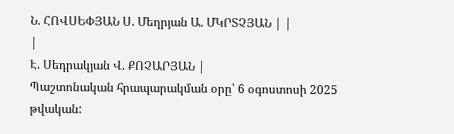Ն. ՀՈՎՍԵՓՅԱՆ Ս. Մեղրյան Ա. ՄԿՐՏՉՅԱՆ | |
|
Է. Սեդրակյան Վ. ՔՈՉԱՐՅԱՆ |
Պաշտոնական հրապարակման օրը՝ 6 օգոստոսի 2025 թվական: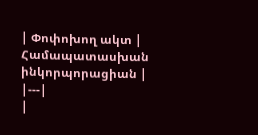| Փոփոխող ակտ | Համապատասխան ինկորպորացիան |
|---|
|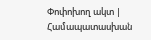Փոփոխող ակտ | Համապատասխան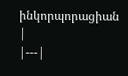ինկորպորացիան |
|---|